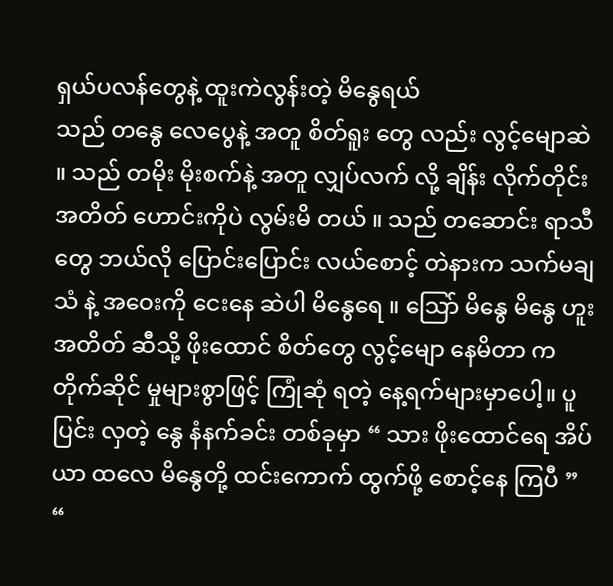ရှယ်ပလန်တွေနဲ့ ထူးကဲလွန်းတဲ့ မိနွေရယ်
သည် တနွေ လေပွေနဲ့ အတူ စိတ်ရူး တွေ လည်း လွင့်မျောဆဲ ။ သည် တမိုး မိုးစက်နဲ့ အတူ လျှပ်လက် လို့ ချိန်း လိုက်တိုင်း အတိတ် ဟောင်းကိုပဲ လွမ်းမိ တယ် ။ သည် တဆောင်း ရာသီတွေ ဘယ်လို ပြောင်းပြောင်း လယ်စောင့် တဲနားက သက်မချသံ နဲ့ အဝေးကို ငေးနေ ဆဲပါ မိနွေရေ ။ သြော် မိနွေ မိနွေ ဟူး အတိတ် ဆီသို့ ဖိုးထောင် စိတ်တွေ လွင့်မျော နေမိတာ က တိုက်ဆိုင် မှုများစွာဖြင့် ကြုံဆုံ ရတဲ့ နေ့ရက်များမှာပေါ့။ ပူပြင်း လှတဲ့ နွေ နံနက်ခင်း တစ်ခုမှာ “ သား ဖိုးထောင်ရေ အိပ်ယာ ထလေ မိနွေတို့ ထင်းကောက် ထွက်ဖို့ စောင့်နေ ကြပီ ” “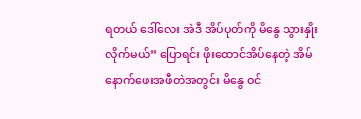ရတယ် ဒေါ်လေး အဲဒီ အိပ်ပုတ်ကို မိနွေ သွားနှိုးလိုက်မယ်” ပြောရင်း ဖိုးထောင်အိပ်နေတဲ့ အိမ်နောက်ဖေးအဖီတဲအတွင်း မိနွေ ဝင်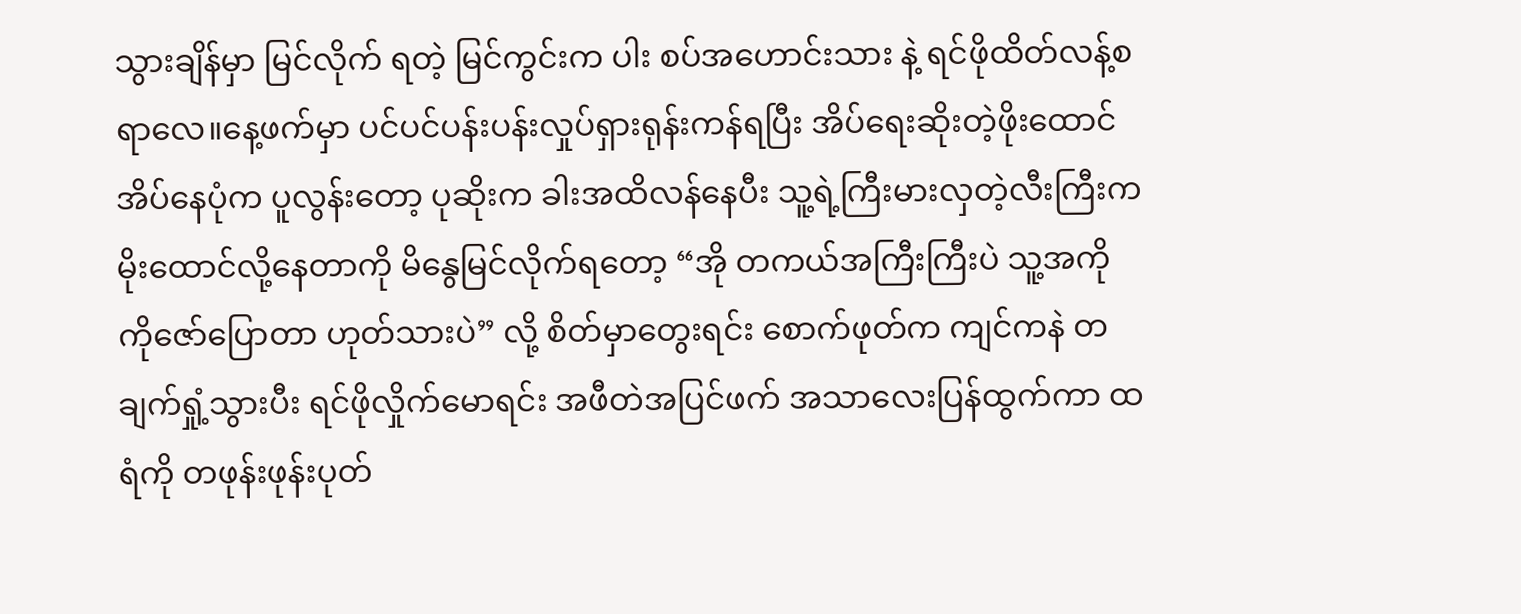သွားချိန်မှာ မြင်လိုက် ရတဲ့ မြင်ကွင်းက ပါး စပ်အဟောင်းသား နဲ့ ရင်ဖိုထိတ်လန့်စရာလေ။နေ့ဖက်မှာ ပင်ပင်ပန်းပန်းလှုပ်ရှားရုန်းကန်ရပြီး အိပ်ရေးဆိုးတဲ့ဖိုးထောင်အိပ်နေပုံက ပူလွန်းတော့ ပုဆိုးက ခါးအထိလန်နေပီး သူ့ရဲ့ကြီးမားလှတဲ့လီးကြီးက မိုးထောင်လို့နေတာကို မိနွေမြင်လိုက်ရတော့ “အို တကယ်အကြီးကြီးပဲ သူ့အကို ကိုဇော်ပြောတာ ဟုတ်သားပဲ” လို့ စိတ်မှာတွေးရင်း စောက်ဖုတ်က ကျင်ကနဲ တချက်ရှုံ့သွားပီး ရင်ဖိုလှိုက်မောရင်း အဖီတဲအပြင်ဖက် အသာလေးပြန်ထွက်ကာ ထရံကို တဖုန်းဖုန်းပုတ်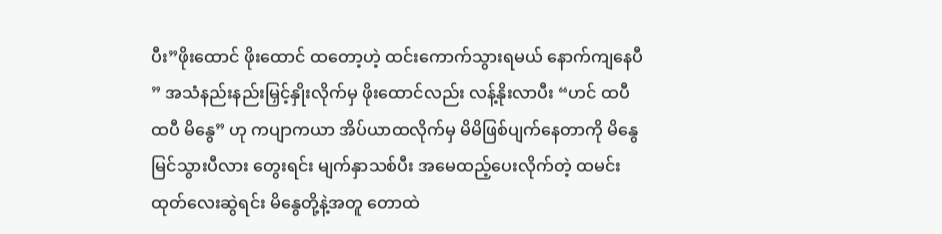ပီး”ဖိုးထောင် ဖိုးထောင် ထတော့ဟဲ့ ထင်းကောက်သွားရမယ် နောက်ကျနေပီ ” အသံနည်းနည်းမြှင့်နှိုးလိုက်မှ ဖိုးထောင်လည်း လန့်နိုးလာပီး “ဟင် ထပီ ထပီ မိနွေ” ဟု ကပျာကယာ အိပ်ယာထလိုက်မှ မိမိဖြစ်ပျက်နေတာကို မိနွေမြင်သွားပီလား တွေးရင်း မျက်နှာသစ်ပီး အမေထည့်ပေးလိုက်တဲ့ ထမင်းထုတ်လေးဆွဲရင်း မိနွေတို့နဲ့အတူ တောထဲ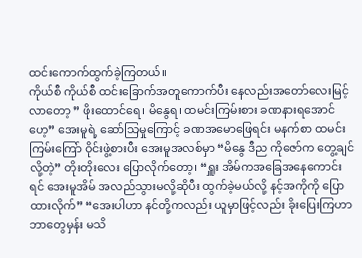ထင်းကောက်ထွက်ခဲ့ကြတယ်။
ကိုယ်စီ ကိုယ်စီ ထင်းခြောက်အတူကောက်ပီး နေလည်းအတော်လေးမြင့်လာတော့ ” ဖိုးထောင်ရေ၊ မိနွေရ၊ ထမင်းကြမ်းစား ခဏနားရအောင်ဟေ့” အေးမူရဲ့ ဆော်သြမှုကြောင့် ခဏအမောဖြေရင်း မနက်စာ ထမင်းကြမ်းကြော် ဝိုင်းဖွဲ့စားပီး အေးမူအလစ်မှာ “မိနွေ ဒီည ကိုဇော်က တွေ့ချင်လို့တဲ့” တိုးတိုးလေး ပြောလိုက်တော့၊ “ရှူး အိမ်ကအခြေအနေကောင်းရင် အေးမူအိမ် အလည်သွားမလို့ဆိုပီး ထွက်ခဲ့မယ်လို့ နင့်အကိုကို ပြောထားလိုက်” “အေးပါဟာ နင်တို့ကလည်း ယူမှာဖြင့်လည်း ခိုးပြေးကြဟာ ဘာတွေမှန်း မသိ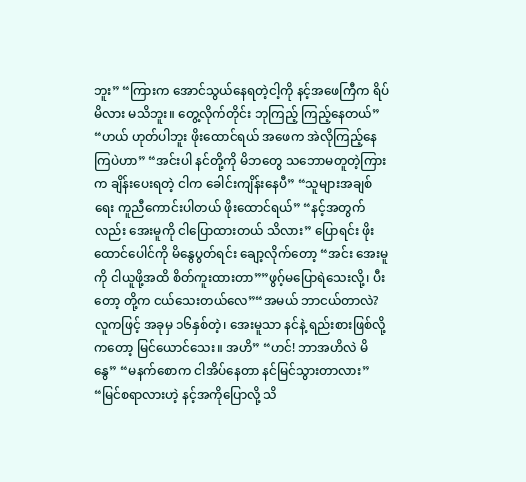ဘူး” “ကြားက အောင်သွယ်နေရတဲ့ငါ့ကို နင့်အဖေကြီက ရိပ်မိလား မသိဘူး။ တွေ့လိုက်တိုင်း ဘုကြည့် ကြည့်နေတယ်” “ဟယ် ဟုတ်ပါဘူး ဖိုးထောင်ရယ် အဖေက အဲလိုကြည့်နေကြပဲဟာ” “အင်းပါ နင်တို့ကို မိဘတွေ သဘောမတူတဲ့ကြားက ချိန်းပေးရတဲ့ ငါက ခေါင်းကျိန်းနေပီ” “သူများအချစ်ရေး ကူညီကောင်းပါတယ် ဖိုးထောင်ရယ်” “နင့်အတွက်လည်း အေးမူကို ငါပြောထားတယ် သိလား” ပြောရင်း ဖိုးထောင်ပေါင်ကို မိနွေပွတ်ရင်း ချော့လိုက်တော့ “အင်း အေးမူကို ငါယူဖို့အထိ စိတ်ကူးထားတာ””ဖွဂ့်မပြောရဲသေးလို့၊ ပီးတော့ တို့က ငယ်သေးတယ်လေ”“အမယ် ဘာငယ်တာလဲ? လူကဖြင့် အခုမှ ၁၆နှစ်တဲ့၊ အေးမူသာ နင်နဲ့ ရည်းစားဖြစ်လို့ကတော့ မြင်ယောင်သေး။ အဟိ” “ဟင်! ဘာအဟိလဲ မိနွေ” “မနက်စောက ငါအိပ်နေတာ နင်မြင်သွားတာလား” “မြင်စရာလားဟဲ့ နင့်အကိုပြောလို့ သိ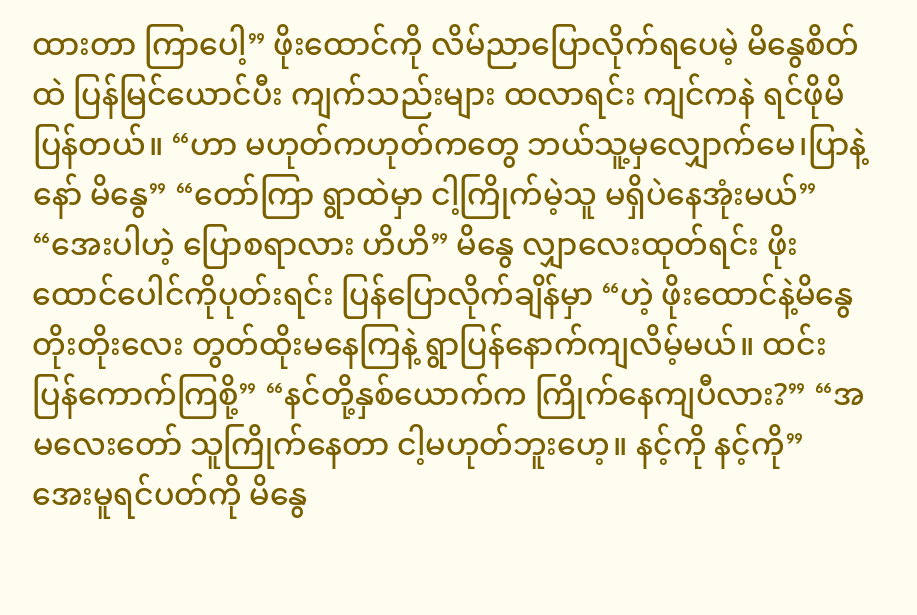ထားတာ ကြာပေါ့” ဖိုးထောင်ကို လိမ်ညာပြောလိုက်ရပေမဲ့ မိနွေစိတ်ထဲ ပြန်မြင်ယောင်ပီး ကျက်သည်းများ ထလာရင်း ကျင်ကနဲ ရင်ဖိုမိပြန်တယ်။ “ဟာ မဟုတ်ကဟုတ်ကတွေ ဘယ်သူ့မှလျှောက်မေ၊ပြာနဲ့နော် မိနွေ” “တော်ကြာ ရွာထဲမှာ ငါ့ကြိုက်မဲ့သူ မရှိပဲနေအုံးမယ်” “အေးပါဟဲ့ ပြောစရာလား ဟိဟိ” မိနွေ လျှာလေးထုတ်ရင်း ဖိုးထောင်ပေါင်ကိုပုတ်းရင်း ပြန်ပြောလိုက်ချိန်မှာ “ဟဲ့ ဖိုးထောင်နဲ့မိနွေ တိုးတိုးလေး တွတ်ထိုးမနေကြနဲ့ ရွာပြန်နောက်ကျလိမ့်မယ်။ ထင်းပြန်ကောက်ကြစို့” “နင်တို့နှစ်ယောက်က ကြိုက်နေကျပီလား?” “အမလေးတော် သူကြိုက်နေတာ ငါ့မဟုတ်ဘူးဟေ့။ နင့်ကို နင့်ကို” အေးမူရင်ပတ်ကို မိနွေ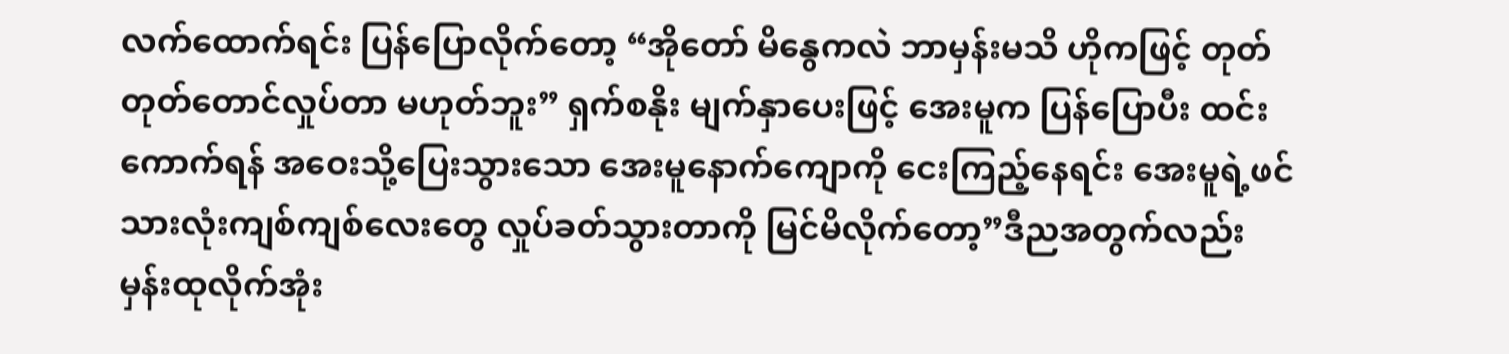လက်ထောက်ရင်း ပြန်ပြောလိုက်တော့ “အိုတော် မိနွေကလဲ ဘာမှန်းမသိ ဟိုကဖြင့် တုတ်တုတ်တောင်လှုပ်တာ မဟုတ်ဘူး” ရှက်စနိုး မျက်နှာပေးဖြင့် အေးမူက ပြန်ပြောပီး ထင်းကောက်ရန် အဝေးသို့ပြေးသွားသော အေးမူနောက်ကျောကို ငေးကြည့်နေရင်း အေးမူရဲ့ဖင်သားလုံးကျစ်ကျစ်လေးတွေ လှုပ်ခတ်သွားတာကို မြင်မိလိုက်တော့”ဒီညအတွက်လည်း မှန်းထုလိုက်အုံး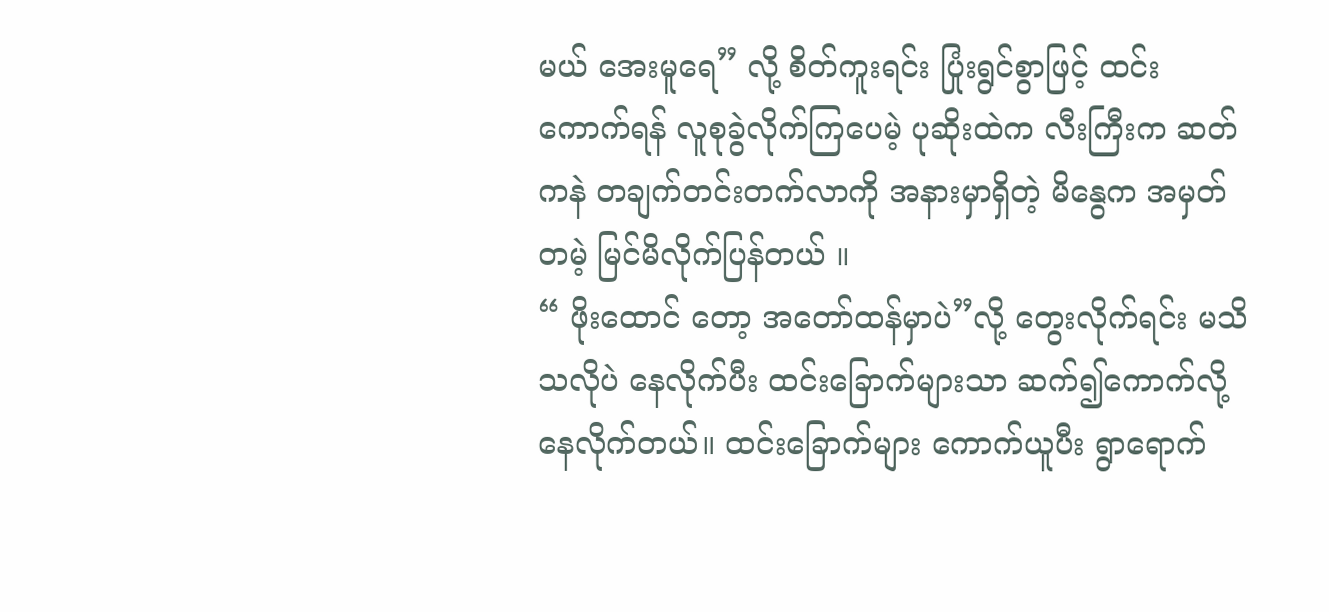မယ် အေးမူရေ” လို့ စိတ်ကူးရင်း ပြုံးရွင်စွာဖြင့် ထင်းကောက်ရန် လူစုခွဲလိုက်ကြပေမဲ့ ပုဆိုးထဲက လီးကြီးက ဆတ်ကနဲ တချက်တင်းတက်လာကို အနားမှာရှိတဲ့ မိနွေက အမှတ်တမဲ့ မြင်မိလိုက်ပြန်တယ် ။
“ ဖိုးထောင် တော့ အတော်ထန်မှာပဲ”လို့ တွေးလိုက်ရင်း မသိသလိုပဲ နေလိုက်ပီး ထင်းခြောက်များသာ ဆက်၍ကောက်လို့ နေလိုက်တယ်။ ထင်းခြောက်များ ကောက်ယူပီး ရွာရောက်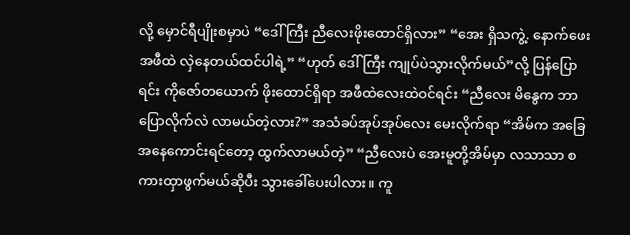လို့ မှောင်ရီပျိုးစမှာပဲ “ဒေါ်ကြီး ညီလေးဖိုးထောင်ရှိလား” “အေး ရှိသကွဲ့. နောက်ဖေးအဖီထဲ လှဲနေတယ်ထင်ပါရဲ့” “ဟုတ် ဒေါ်ကြီး ကျုပ်ပဲသွားလိုက်မယ်”လို့ ပြန်ပြောရင်း ကိုဇော်တယောက် ဖိုးထောင်ရှိရာ အဖီထဲလေးထဲဝင်ရင်း “ညီလေး မိနွေက ဘာပြောလိုက်လဲ လာမယ်တဲ့လား?” အသံခပ်အုပ်အုပ်လေး မေးလိုက်ရာ “အိမ်က အခြေအနေကောင်းရင်တော့ ထွက်လာမယ်တဲ့” “ညီလေးပဲ အေးမူတို့အိမ်မှာ လသာသာ စကားထှာဖွက်မယ်ဆိုပီး သွားခေါ်ပေးပါလား။ ကူ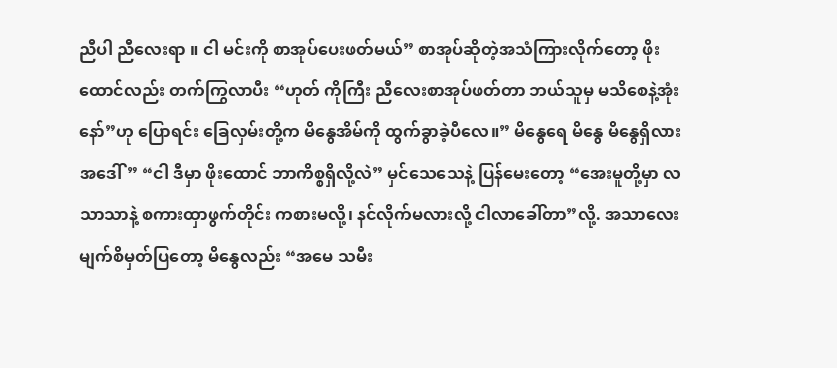ညီပါ ညီလေးရာ ။ ငါ မင်းကို စာအုပ်ပေးဖတ်မယ်” စာအုပ်ဆိုတဲ့အသံကြားလိုက်တော့ ဖိုးထောင်လည်း တက်ကြွလာပီး “ဟုတ် ကိုကြီး ညီလေးစာအုပ်ဖတ်တာ ဘယ်သူမှ မသိစေနဲ့အုံးနော်”ဟု ပြောရင်း ခြေလှမ်းတို့က မိနွေအိမ်ကို ထွက်ခွာခဲ့ပီလေ။” မိနွေရေ မိနွေ မိနွေရှိလား အဒေါ်” “ငါ ဒီမှာ ဖိုးထောင် ဘာကိစ္စရှိလို့လဲ” မှင်သေသေနဲ့ ပြန်မေးတော့ “အေးမူတို့မှာ လသာသာနဲ့ စကားထှာဖွက်တိုင်း ကစားမလို့၊ နင်လိုက်မလားလို့ ငါလာခေါ်တာ”လို့. အသာလေးမျက်စိမှတ်ပြတော့ မိနွေလည်း “အမေ သမီး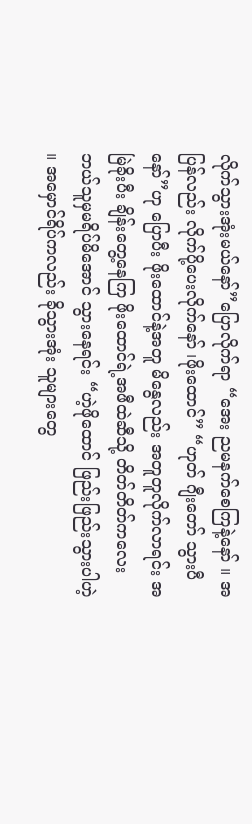လိုက်သွားအုံးမယ်နော်”ပြောလိုက်ရာ “အေး ညမနက်စေကြနဲ့နော် ။ အပြန်လည်း လိုက်ပို့ပေးလိုက်နော် ၊ဖိုးထောင်” “ဟုတ် ဂျီးတော် သွားပီနော်”ဟု ပြောပီး ဖိုးထောင်နဲ့အတူ မိနွေလည်း အတူတူလိုက်လာရင်း အမြဲခိုးပီး ချိန်းတွေ့နေကြ ဖိုးထောင်ရဲ့အဖီထဲဆီသို့ တိတ်တိတ်ကလေး ဘယ်သူမှမရိပ်မိအောင် သွားနေရင်း “ဟဲ့ဖိုထောင် ဖြည်းဖြည်းသွားပါဟဲ့ ။ အမှောင်ရိပ်ကလည်း ခိုသွားအုံး သူများတွေ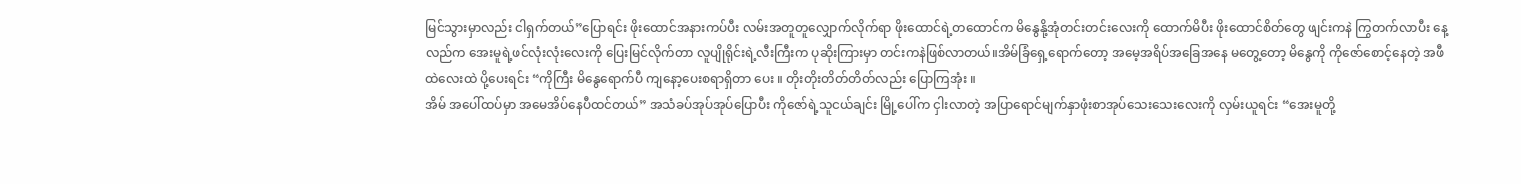မြင်သွားမှာလည်း ငါရှက်တယ်”ပြောရင်း ဖိုးထောင်အနားကပ်ပီး လမ်းအတူတူလျှောက်လိုက်ရာ ဖိုးထောင်ရဲ့တထောင်က မိနွေနို့အုံတင်းတင်းလေးကို ထောက်မိပီး ဖိုးထောင်စိတ်တွေ ဖျင်းကနဲ ကြွတက်လာပီး နေ့လည်က အေးမူရဲ့ဖင်လုံးလုံးလေးကို ပြေးမြင်လိုက်တာ လူပျိုရိုင်းရဲ့လီးကြီးက ပုဆိုးကြားမှာ တင်းကနဲဖြစ်လာတယ်။အိမ်ခြံရှေ့ရောက်တော့ အမေ့အရိပ်အခြေအနေ မတွေ့တော့ မိနွေကို ကိုဇော်စောင့်နေတဲ့ အဖီထဲလေးထဲ ပို့ပေးရင်း “ကိုကြီး မိနွေရောက်ပီ ကျနော့ပေးစရာရှိတာ ပေး ။ တိုးတိုးတိတ်တိတ်လည်း ပြောကြအုံး ။
အိမ် အပေါ်ထပ်မှာ အမေအိပ်နေပီထင်တယ်” အသံခပ်အုပ်အုပ်ပြောပီး ကိုဇော်ရဲ့သူငယ်ချင်း မြို့ပေါ်က ငှါးလာတဲ့ အပြာရောင်မျက်နှာဖုံးစာအုပ်သေးသေးလေးကို လှမ်းယူရင်း “အေးမူတို့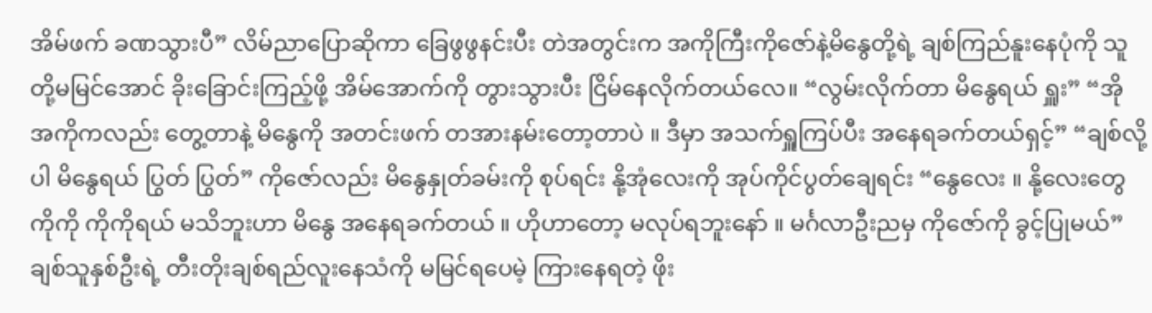အိမ်ဖက် ခဏသွားပီ” လိမ်ညာပြောဆိုကာ ခြေဖွဖွနင်းပီး တဲအတွင်းက အကိုကြီးကိုဇော်နဲ့မိနွေတို့ရဲ့ ချစ်ကြည်နူးနေပုံကို သူတို့မမြင်အောင် ခိုးခြောင်းကြည့်ဖို့ အိမ်အောက်ကို တွားသွားပီး ငြိမ်နေလိုက်တယ်လေ။ “လွမ်းလိုက်တာ မိနွေရယ် ရှူး” “အို အကိုကလည်း တွေ့တာနဲ့ မိနွေကို အတင်းဖက် တအားနမ်းတော့တာပဲ ။ ဒီမှာ အသက်ရှူကြပ်ပီး အနေရခက်တယ်ရှင့်” “ချစ်လို့ပါ မိနွေရယ် ပြွတ် ပြွတ်” ကိုဇော်လည်း မိနွေနှုတ်ခမ်းကို စုပ်ရင်း နို့အုံလေးကို အုပ်ကိုင်ပွတ်ချေရင်း “နွေလေး ။ နို့လေးတွေ ကိုကို ကိုကိုရယ် မသိဘူးဟာ မိနွေ အနေရခက်တယ် ။ ဟိုဟာတော့ မလုပ်ရဘူးနော် ။ မင်္ဂလာဦးညမှ ကိုဇော်ကို ခွင့်ပြုမယ်” ချစ်သူနှစ်ဦးရဲ့ တီးတိုးချစ်ရည်လူးနေသံကို မမြင်ရပေမဲ့ ကြားနေရတဲ့ ဖိုး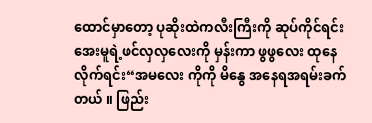ထောင်မှာတော့ ပုဆိုးထဲကလီးကြီးကို ဆုပ်ကိုင်ရင်း အေးမူရဲ့ဖင်လှလှလေးကို မှန်းကာ ဖွဖွလေး ထုနေလိုက်ရင်း“အမလေး ကိုကို မိနွေ အနေရအရမ်းခက်တယ် ။ ဖြည်း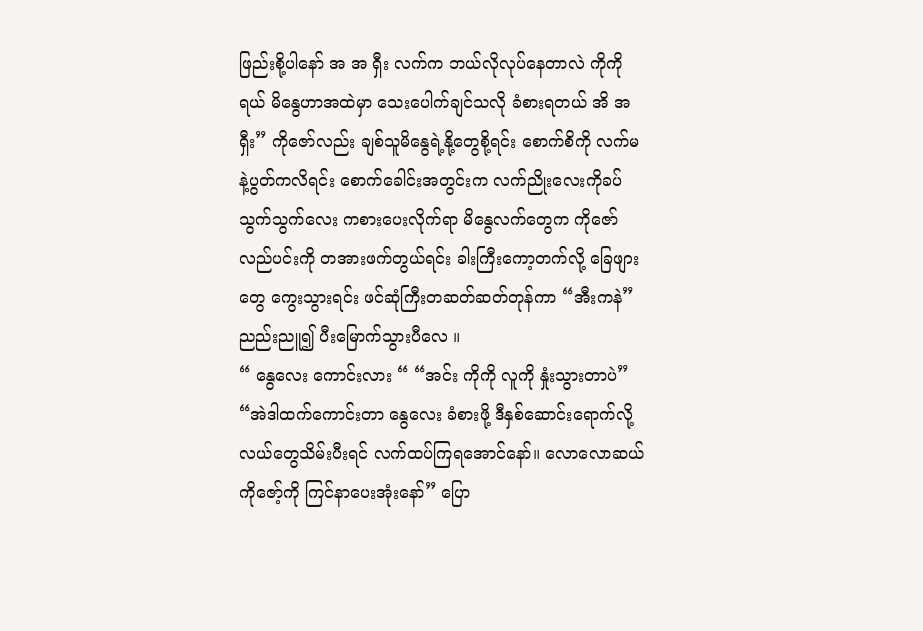ဖြည်းစို့ပါနော် အ အ ရှီး လက်က ဘယ်လိုလုပ်နေတာလဲ ကိုကိုရယ် မိနွေဟာအထဲမှာ သေးပေါက်ချင်သလို ခံစားရတယ် အိ အ ရှီး” ကိုဇော်လည်း ချစ်သူမိနွေရဲ့နို့တွေစို့ရင်း စောက်စိကို လက်မနဲ့ပွတ်ကလိရင်း စောက်ခေါင်းအတွင်းက လက်ညိုးလေးကိုခပ်သွက်သွက်လေး ကစားပေးလိုက်ရာ မိနွေလက်တွေက ကိုဇော်လည်ပင်းကို တအားဖက်တွယ်ရင်း ခါးကြီးကော့တက်လို့ ခြေဖျားတွေ ကွေးသွားရင်း ဖင်ဆုံကြီးတဆတ်ဆတ်တုန်ကာ “အီးကနဲ”ညည်းညူ၍ ပီးမြောက်သွားပီလေ ။
“ နွေလေး ကောင်းလား “ “အင်း ကိုကို လူကို နှုံးသွားတာပဲ” “အဲဒါထက်ကောင်းတာ နွေလေး ခံစားဖို့ ဒီနှစ်ဆောင်းရောက်လို့ လယ်တွေသိမ်းပီးရင် လက်ထပ်ကြရအောင်နော်။ လောလောဆယ် ကိုဇော့်ကို ကြင်နာပေးအုံးနော်” ပြော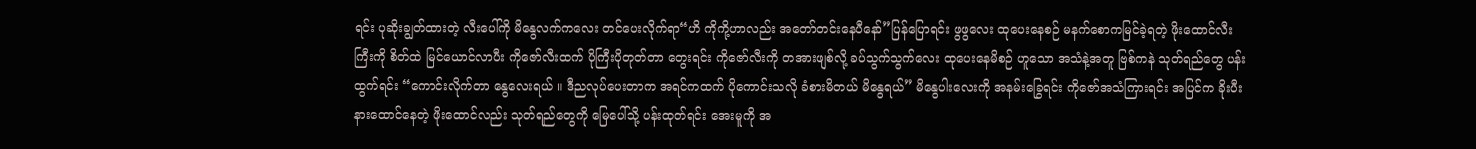ရင်း ပုဆိုးချွတ်ထားတဲ့ လီးပေါ်ကို မိနွေလက်ကလေး တင်ပေးလိုက်ရာ“ဟိ ကိုကို့ဟာလည်း အတော်တင်းနေပီနော်”ပြန်ပြောရင်း ဖွဖွလေး ထုပေးနေစဉ် မနက်စောကမြင်ခဲ့ရတဲ့ ဖိုးထောင်လီးကြီးကို စိတ်ထဲ မြင်ယောင်လာပီး ကိုဇော်လီးထက် ပိုကြီးပိုတုတ်တာ တွေးရင်း ကိုဇော်လီးကို တအားဖျစ်လို့ ခပ်သွက်သွက်လေး ထုပေးနေမိစဉ် ဟူသော အသံနဲ့အတူ ဗြစ်ကနဲ သုတ်ရည်တွေ ပန်းထွက်ရင်း “ကောင်းလိုက်တာ နွေလေးရယ် ။ ဒီညလုပ်ပေးတာက အရင်ကထက် ပိုကောင်းသလို ခံစားမိတယ် မိနွေရယ်” မိနွေပါးလေးကို အနမ်းခြွေရင်း ကိုဇော်အသံကြားရင်း အပြင်က ခိုးပီးနားထောင်နေတဲ့ ဖိုးထောင်လည်း သုတ်ရည်တွေကို မြေပေါ်သို့ ပန်းထုတ်ရင်း အေးမူကို အ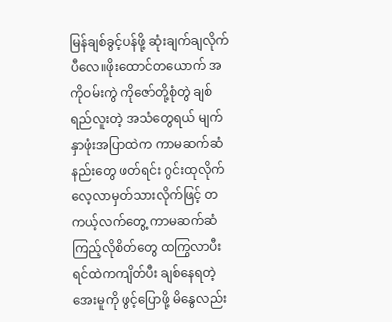မြန်ချစ်ခွင့်ပန်ဖို့ ဆုံးချက်ချလိုက်ပီလေ။ဖိုးထောင်တယောက် အကိုဝမ်းကွဲ ကိုဇော်တို့စုံတွဲ ချစ်ရည်လူးတဲ့ အသံတွေရယ် မျက်နှာဖုံးအပြာထဲက ကာမဆက်ဆံနည်းတွေ ဖတ်ရင်း ဂွင်းထုလိုက် လေ့လာမှတ်သားလိုက်ဖြင့် တကယ့်လက်တွေ့ ကာမဆက်ဆံကြည့်လိုစိတ်တွေ ထကြွလာပီး ရင်ထဲကကျိတ်ပီး ချစ်နေရတဲ့ အေးမူကို ဖွင့်ပြောဖို့ မိနွေလည်း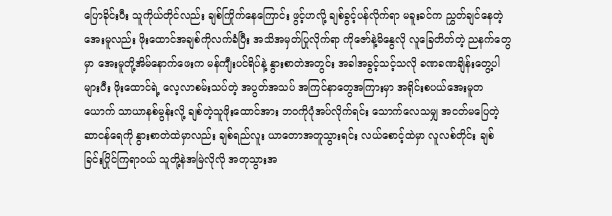ပြောခိုင်းပီး သူကိုယ်တိုင်လည်း ချစ်ကြိုက်နေကြောင်း ဖွင့်ဟလို့ ချစ်ခွင့်ပန်လိုက်ရာ မခူးခင်က ညွှတ်ချင်နေတဲ့ အေးမူလည်း ဖိုးထောင်အချစ်ကိုလက်ခံပြီး အသိအမှတ်ပြုလိုက်ရာ ကိုဇော်နဲ့မိနွေလို လူခြေတိတ်တဲ့ ညနက်တွေမှာ အေးမူတို့အိမ်နောက်ဖေးက မန်ကျီးပင်ရိပ်နဲ့ နွားစာတဲအတွင်း အခါအခွင့်သင့်သလို ခဏခဏချိန်းတွေ့ပါများပီး ဖိုးထောင်ရဲ့ လေ့လာစမ်းသပ်တဲ့ အပွတ်အသပ် အကြင်နာတွေအကြားမှာ အရိုင်းစပယ်အေးမူတယောက် သာယာနစ်မွန်းလို့ ချစ်တဲ့သူဖိုးထောင်အား ဘဝကိုပုံအပ်လိုက်ရင်း သောက်လေသမျှ အငတ်မပြေတဲ့ ဆာငန်ရေကို နွားစာတဲထဲမှာလည်း ချစ်ရည်လူး ယာတောအတူသွားရင်း လယ်စောင့်ထဲမှာ လူလစ်တိုင်း ချစ်ခြင်းပြိုင်ကြရာဝယ် သူတို့နဲအမြဲလိုလို အတုသွားအ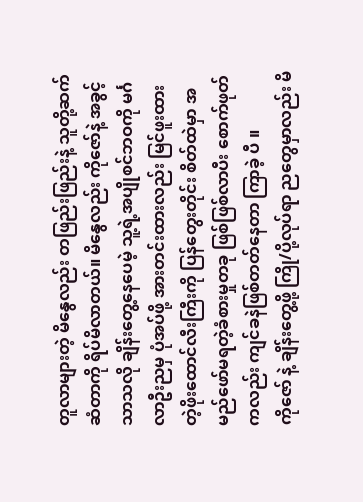တူလာများတဲ့ မိနွေလည်း တဖြည်းဖြည်းနဲ့ သူတို့ဆက်ဆံတာကို ရိပ်မိလာတယ်။ မိနွေလည်း ကိုဇော်နဲ့ အခွင့်သာသလို ချိန်းတွေ့နေပေမဲ့ သူ့ရဲ့အပျိုစင်ဘဝကို မင်္ဂလာဦးညမှ ပုံအပ်ဖို့ အားတင်းထားလည်း မြင်ဖူးထားတဲ့ဖိုးထောင်လီးကြီးကို ပြန်တွေးတိုင်း စိတ်ထဲမှာ အမည်ဖော်မရတဲ့ခံစားမှုတခု ဖြစ်ဖြစ်လာပီး စောက်ဖုတ်ကလည်း ကျင်ခနဲဖြစ်တတ်နေတာ ကြာခဲ့ ပီ ။
ကိုဇော် နဲ့ ချိန်းတွေ့ဖို့ ကြို/ပို့လုပ်ရာ ညတွေမှာလည်း မိ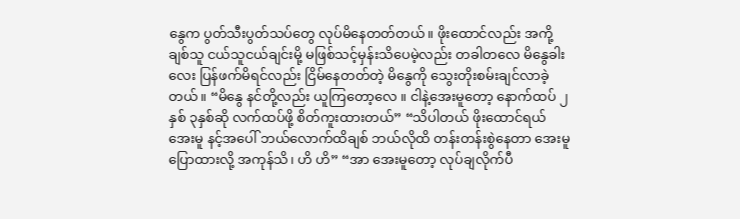နွေက ပွတ်သီးပွတ်သပ်တွေ လုပ်မိနေတတ်တယ်။ ဖိုးထောင်လည်း အကို့ချစ်သူ ငယ်သူငယ်ချင်းမို့ မဖြစ်သင့်မှန်းသိပေမဲ့လည်း တခါတလေ မိနွေခါးလေး ပြန်ဖက်မိရင်လည်း ငြိမ်နေတတ်တဲ့ မိနွေကို သွေးတိုးစမ်းချင်လာခဲ့တယ်။ “မိနွေ နင်တို့လည်း ယူကြတော့လေ ။ ငါနဲ့အေးမူတော့ နောက်ထပ် ၂ နှစ် ၃နှစ်ဆို လက်ထပ်ဖို့ စိတ်ကူးထားတယ်” “သိပါတယ် ဖိုးထောင်ရယ် အေးမူ နင့်အပေါ် ဘယ်လောက်ထိချစ် ဘယ်လိုထိ တန်းတန်းစွဲနေတာ အေးမူပြောထားလို့ အကုန်သိ၊ ဟိ ဟိ” “အာ အေးမူတော့ လုပ်ချလိုက်ပီ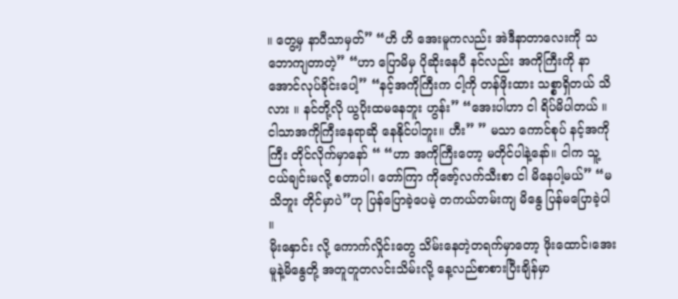။ တွေ့မှ နာပီသာမှတ်” “ဟိ ဟိ အေးမူကလည်း အဲဒီနာတာလေးကို သဘောကျတာတဲ့” “ဟာ ပြောမိမှ ပိုဆိုးနေပီ နင်လည်း အကိုကြီးကို နာအောင်လုပ်ခိုင်းပေါ့” “နင့်အကိုကြီးက ငါ့ကို တန်ဖိုးထား သစ္စာရှိတယ် သိလား ။ နင်တို့လို ယွပိုးထမနေဘူး ဟွန်း” “အေးပါဟာ ငါ ရိပ်မိပါတယ် ။ ငါသာအကိုကြီးနေရာဆို နေနိုင်ပါဘူး။ ဟီး” ” မသာ ကောင်စုပ် နင့်အကိုကြီး တိုင်လိုက်မှာနော် “ “ဟာ အကိုကြီးတော့ မတိုင်ပါနဲ့နော်။ ငါက သူ့ငယ်ချင်းမလို့ စတာပါ၊ တော်ကြာ ကိုဇော့်လက်သီးစာ ငါ မိနေပါ့မယ်” “မသိဘူး တိုင်မှာပဲ”ဟု ပြန်ပြောခဲ့ပေမဲ့ တကယ်တမ်းကျ မိနွေ ပြန်မပြောခဲ့ပါ ။
မိုးနှောင်း လို့ ကောက်လှိုင်းတွေ သိမ်းနေတဲ့တရက်မှာတော့ ဖိုးထောင်၊အေးမူနဲ့မိနွေတို့ အတူတူတလင်းသိမ်းလို့ နေ့လည်စာစားပြီးချိန်မှာ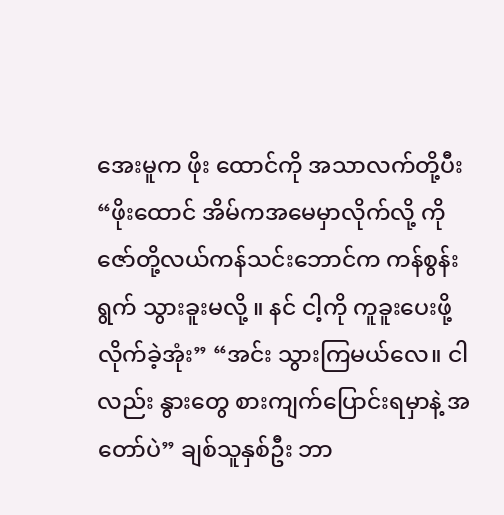အေးမူက ဖိုး ထောင်ကို အသာလက်တို့ပီး “ဖိုးထောင် အိမ်ကအမေမှာလိုက်လို့ ကိုဇော်တို့လယ်ကန်သင်းဘောင်က ကန်စွန်းရွက် သွားခူးမလို့ ။ နင် ငါ့ကို ကူခူးပေးဖို့ လိုက်ခဲ့အုံး” “အင်း သွားကြမယ်လေ။ ငါလည်း နွားတွေ စားကျက်ပြောင်းရမှာနဲ့ အတော်ပဲ” ချစ်သူနှစ်ဦး ဘာ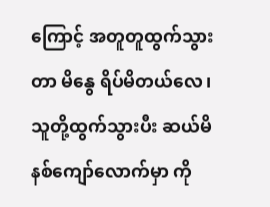ကြောင့် အတူတူထွက်သွားတာ မိနွေ ရိပ်မိတယ်လေ၊ သူတို့ထွက်သွားပီး ဆယ်မိနစ်ကျော်လောက်မှာ ကို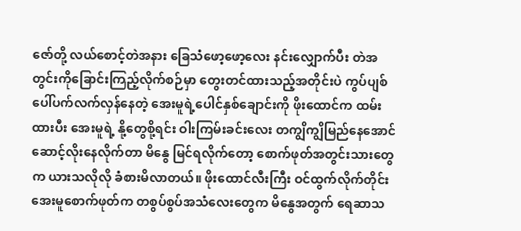ဇော်တို့ လယ်စောင့်တဲအနား ခြေသံဖော့ဖော့လေး နင်းလျှောက်ပီး တဲအတွင်းကိုခြောင်းကြည့်လိုက်စဉ်မှာ တွေးတင်ထားသည့်အတိုင်းပဲ ကွပ်ပျစ်ပေါ်ပက်လက်လှန်နေတဲ့ အေးမူရဲ့ပေါင်နှစ်ချောင်းကို ဖိုးထောင်က ထမ်းထားပီး အေးမူရဲ့ နို့တွေစို့ရင်း ဝါးကြမ်းခင်းလေး တကျွိကျွိမြည်နေအောင် ဆောင့်လိုးနေလိုက်တာ မိနွေ မြင်ရလိုက်တော့ စောက်ဖုတ်အတွင်းသားတွေက ယားသလိုလို ခံစားမိလာတယ်။ ဖိုးထောင်လီးကြီး ဝင်ထွက်လိုက်တိုင်း အေးမူစောက်ဖုတ်က တစွပ်စွပ်အသံလေးတွေက မိနွေအတွက် ရေဆာသ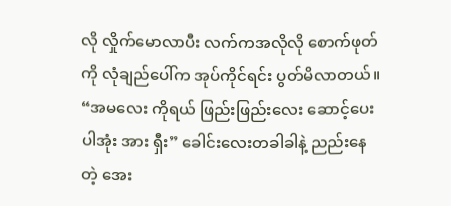လို လှိုက်မောလာပီး လက်ကအလိုလို စောက်ဖုတ်ကို လုံချည်ပေါ်က အုပ်ကိုင်ရင်း ပွတ်မိလာတယ်။ “အမလေး ကိုရယ် ဖြည်းဖြည်းလေး ဆောင့်ပေးပါအုံး အား ရှီး” ခေါင်းလေးတခါခါနဲ့ ညည်းနေတဲ့ အေး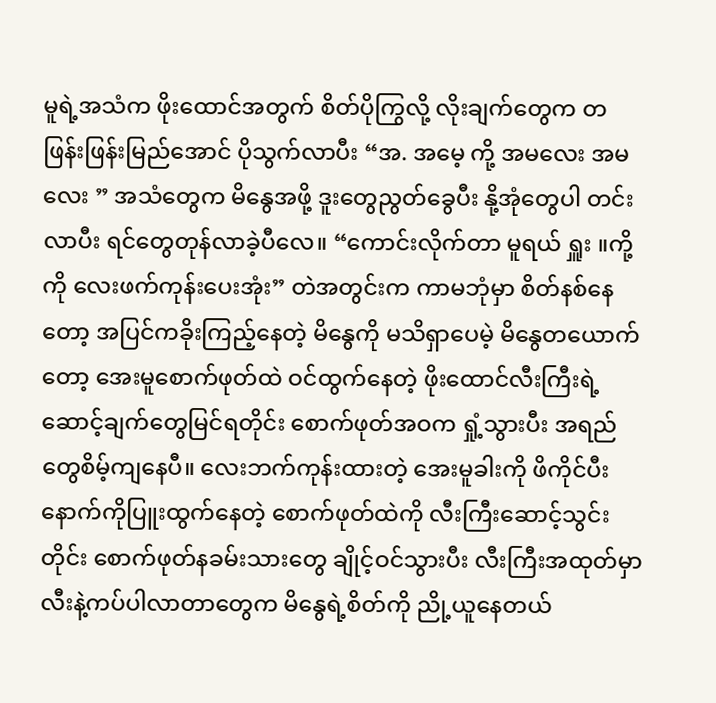မူရဲ့အသံက ဖိုးထောင်အတွက် စိတ်ပိုကြွလို့ လိုးချက်တွေက တဖြန်းဖြန်းမြည်အောင် ပိုသွက်လာပီး “အ. အမေ့ ကို့ အမလေး အမလေး ” အသံတွေက မိနွေအဖို့ ဒူးတွေညွတ်ခွေပီး နို့အုံတွေပါ တင်းလာပီး ရင်တွေတုန်လာခဲ့ပီလေ။ “ကောင်းလိုက်တာ မူရယ် ရှူး ။ကို့ကို လေးဖက်ကုန်းပေးအုံး” တဲအတွင်းက ကာမဘုံမှာ စိတ်နစ်နေတော့ အပြင်ကခိုးကြည့်နေတဲ့ မိနွေကို မသိရှာပေမဲ့ မိနွေတယောက်တော့ အေးမူစောက်ဖုတ်ထဲ ဝင်ထွက်နေတဲ့ ဖိုးထောင်လီးကြီးရဲ့ ဆောင့်ချက်တွေမြင်ရတိုင်း စောက်ဖုတ်အဝက ရှုံ့သွားပီး အရည်တွေစိမ့်ကျနေပီ။ လေးဘက်ကုန်းထားတဲ့ အေးမူခါးကို ဖိကိုင်ပီး နောက်ကိုပြူးထွက်နေတဲ့ စောက်ဖုတ်ထဲကို လီးကြီးဆောင့်သွင်းတိုင်း စောက်ဖုတ်နခမ်းသားတွေ ချိုင့်ဝင်သွားပီး လီးကြီးအထုတ်မှာ လီးနဲ့ကပ်ပါလာတာတွေက မိနွေရဲ့စိတ်ကို ညို့ယူနေတယ်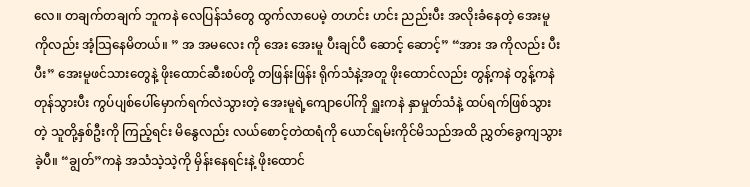လေ။ တချက်တချက် ဘူကနဲ လေပြန်သံတွေ ထွက်လာပေမဲ့ တဟင်း ဟင်း ညည်းပီး အလိုးခံနေတဲ့ အေးမူကိုလည်း အံ့သြနေမိတယ်။ ” အ အမလေး ကို အေး အေးမူ ပီးချင်ပီ ဆောင့် ဆောင့်” “အား အ ကိုလည်း ပီး ပီး” အေးမူဖင်သားတွေနဲ့ ဖိုးထောင်ဆီးစပ်တို့ တဖြန်းဖြန်း ရိုက်သံနဲ့အတူ ဖိုးထောင်လည်း တွန့်ကနဲ တွန့်ကနဲ တုန်သွားပီး ကွပ်ပျစ်ပေါ်မှောက်ရက်လဲသွားတဲ့ အေးမူရဲ့ကျောပေါ်ကို ရှူးကနဲ နှာမှုတ်သံနဲ့ ထပ်ရက်ဖြစ်သွားတဲ့ သူတို့နှစ်ဦးကို ကြည့်ရင်း မိနွေလည်း လယ်စောင့်တဲထရံကို ယောင်ရမ်းကိုင်မိသည်အထိ ညွှတ်ခွေကျသွားခဲ့ပီ။ “ချွတ်”ကနဲ အသံသဲ့သဲ့ကို မှိန်းနေရင်းနဲ့ ဖိုးထောင်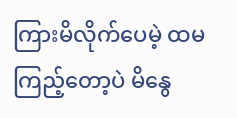ကြားမိလိုက်ပေမဲ့ ထမကြည့်တော့ပဲ မိနွေ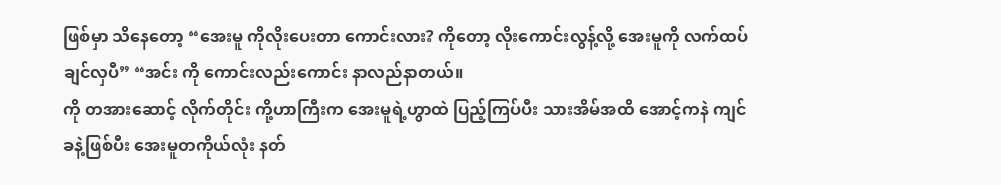ဖြစ်မှာ သိနေတော့ “အေးမူ ကိုလိုးပေးတာ ကောင်းလား? ကိုတော့ လိုးကောင်းလွန့်လို့ အေးမူကို လက်ထပ်ချင်လှပီ” “အင်း ကို ကောင်းလည်းကောင်း နာလည်နာတယ်။
ကို တအားဆောင့် လိုက်တိုင်း ကို့ဟာကြီးက အေးမူရဲ့ဟွာထဲ ပြည့်ကြပ်ပီး သားအိမ်အထိ အောင့်ကနဲ ကျင်ခနဲ့ဖြစ်ပီး အေးမူတကိုယ်လုံး နတ်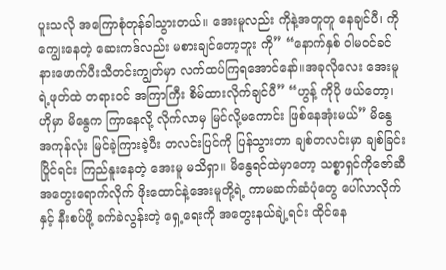ပူးသလို အကြောစုံတုန်ခါသွားတယ်။ အေးမူလည်း ကိုနဲ့အတူတူ နေချင်ပီ၊ ကိုကျွေးနေတဲ့ ဆေးကဒ်လည်း မစားချင်တော့ဘူး ကို” “နောက်နှစ် ဝါမဝင်ခင် နားဖောက်ပီးသီတင်းကျွတ်မှာ လက်ထပ်ကြရအောင်နော်။အခုလိုလေး အေးမူရဲ့ဖုတ်ထဲ တရားဝင် အကြာကြီး စိမ်ထားလိုက်ချင်ပီ” “ဟွန့် ကိုပို ဖယ်တော့၊ ဟိုမှာ မိနွေက ကြာနေလို့ လိုက်လာမှ မြင်လို့မကောင်း ဖြစ်နေအုံးမယ်” မိနွေ အကုန်လုံး မြင်ခဲ့ကြားခဲ့ပီး တလင်းပြင်ကို ပြန်သွားတာ ချစ်တလင်းမှာ ချစ်ခြင်းပြိုင်ရင်း ကြည်နူးနေတဲ့ အေးမူ မသိရှာ။ မိနွေရင်ထဲမှာတော့ သစ္စာရှင်ကိုဇော်ဆီ အတွေးရောက်လိုက် ဖိုးထောင်နဲ့အေးမူတို့ရဲ့ ကာမဆက်ဆံပုံတွေ ပေါ်လာလိုက်နှင့် နီးစပ်ဖို့ ခက်ခဲလွန်းတဲ့ ရှေ့ရေးကို အတွေးနယ်ချဲ့ရင်း ထိုင်နေ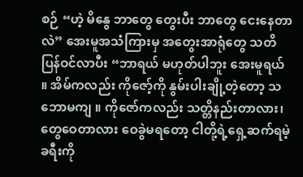စဉ် “ဟဲ့ မိနွေ ဘာတွေ တွေးပီး ဘာတွေ ငေးနေတာလဲ” အေးမူအသံကြားမှ အတွေးအာရုံတွေ သတိပြန်ဝင်လာပီး “ဘာရယ် မဟုတ်ပါဘူး အေးမူရယ် ။ အိမ်ကလည်း ကိုဇော့်ကို နွမ်းပါးချို့တဲ့တော့ သဘောမကျ ။ ကိုဇော်ကလည်း သတ္တိနည်းတာလား၊ တွေဝေတာလား ဝေခွဲမရတော့ ငါတို့ရဲ့ရှေ့ဆက်ရမဲ့ခရီးကို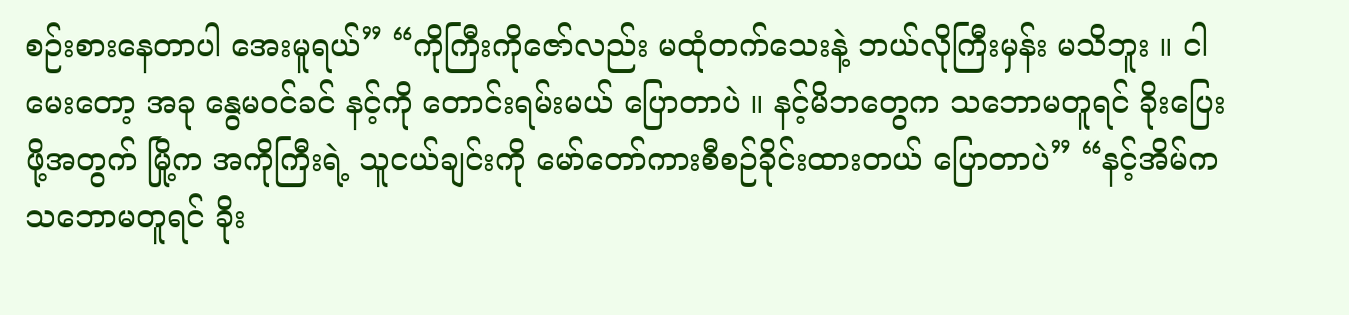စဉ်းစားနေတာပါ အေးမူရယ်” “ကိုကြီးကိုဇော်လည်း မထုံတက်သေးနဲ့ ဘယ်လိုကြီးမှန်း မသိဘူး ။ ငါ မေးတော့ အခု နွေမဝင်ခင် နင့်ကို တောင်းရမ်းမယ် ပြောတာပဲ ။ နင့်မိဘတွေက သဘောမတူရင် ခိုးပြေးဖို့အတွက် မြို့က အကိုကြီးရဲ့ သူငယ်ချင်းကို မော်တော်ကားစီစဉ်ခိုင်းထားတယ် ပြောတာပဲ” “နင့်အိမ်က သဘောမတူရင် ခိုး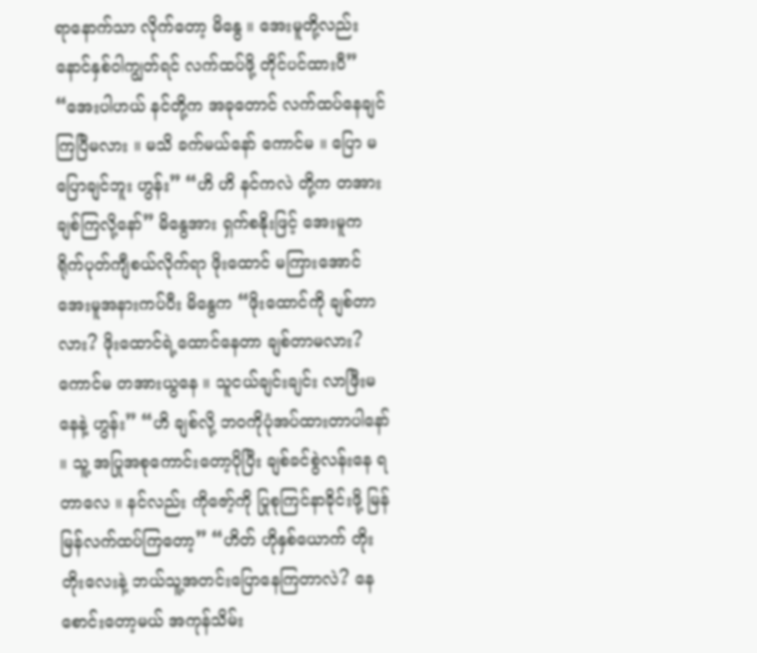ရာနောက်သာ လိုက်တော့ မိနွေ ။ အေးမူတို့လည်း နောင်နှစ်ဝါကျွတ်ရင် လက်ထပ်ဖို့ တိုင်ပင်ထားပီ” “အေးပါဟယ် နင်တို့က အခုတောင် လက်ထပ်နေချင်ကြပြီမလား ။ မသိ ခက်မယ်နော် ကောင်မ ။ ပြော မပြောချင်ဘူး ဟွန်း” “ဟိ ဟိ နင်ကလဲ တို့က တအားချစ်ကြလို့နော်” မိနွေအား ရှက်စနိုးဖြင့် အေးမူက ရိုက်ပုတ်ကျီစယ်လိုက်ရာ ဖိုးထောင် မကြားအောင် အေးမူအနားကပ်ပီး မိနွေက “ဖိုးထောင်ကို ချစ်တာလား? ဖိုးထောင်ရဲ့ထောင်နေတာ ချစ်တာမလား? ကောင်မ တအားယွနေ ။ သူငယ်ချင်းချင်း လာဖြီးမနေနဲ့ ဟွန်း” “ဟိ ချစ်လို့ ဘဝကိုပုံအပ်ထားတာပါနော် ။ သူ့ အပြုအစုကောင်းတော့ပိုပြီး ချစ်ခင်စွဲလန်းနေ ရတာလေ ။ နင်လည်း ကိုဇော့်ကို ပြုစုကြင်နာခိုင်းဖို့ မြန်မြန်လက်ထပ်ကြတော့” “ဟိတ် ဟိုနှစ်ယောက် တိုးတိုးလေးနဲ့ ဘယ်သူ့အတင်းပြောနေကြတာလဲ? နေစောင်းတော့မယ် အကုန်သိမ်း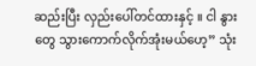ဆည်းပြီး လှည်းပေါ်တင်ထားနှင့် ။ ငါ နွားတွေ သွားကောက်လိုက်အုံးမယ်ဟေ့” သုံး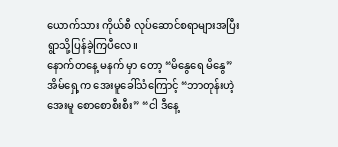ယောက်သား ကိုယ်စီ လုပ်ဆောင်စရာများအပြီး ရွာသို့ပြန်ခဲ့ကြပီလေ။
နောက်တနေ့ မနက် မှာ တော့ “မိနွေရေ မိနွေ” အိမ်ရှေ့က အေးမူခေါ်သံကြောင့် “ဘာတုန်းဟဲ့ အေးမူ စောစောစီးစီး” “ငါ ဒီနေ့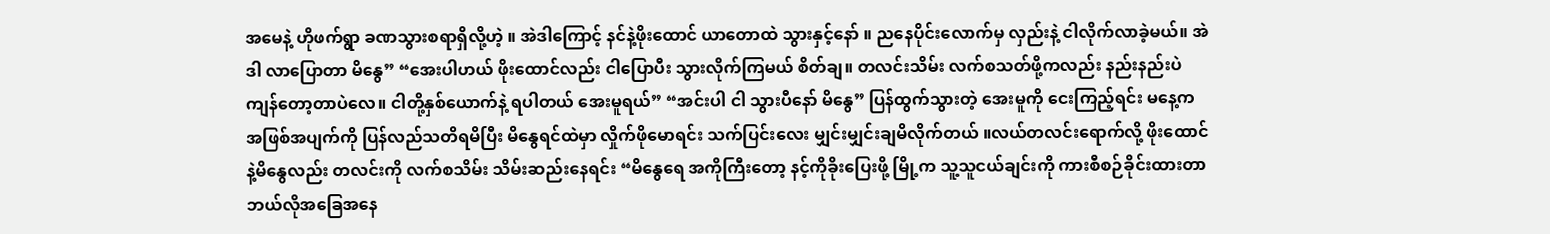အမေနဲ့ ဟိုဖက်ရွာ ခဏသွားစရာရှိလို့ဟဲ့ ။ အဲဒါကြောင့် နင်နဲ့ဖိုးထောင် ယာတောထဲ သွားနှင့်နော် ။ ညနေပိုင်းလောက်မှ လှည်းနဲ့ ငါလိုက်လာခဲ့မယ်။ အဲဒါ လာပြောတာ မိနွေ” “အေးပါဟယ် ဖိုးထောင်လည်း ငါပြောပီး သွားလိုက်ကြမယ် စိတ်ချ။ တလင်းသိမ်း လက်စသတ်ဖို့ကလည်း နည်းနည်းပဲ ကျန်တော့တာပဲလေ။ ငါတို့နှစ်ယောက်နဲ့ ရပါတယ် အေးမူရယ်” “အင်းပါ ငါ သွားပီနော် မိနွေ” ပြန်ထွက်သွားတဲ့ အေးမူကို ငေးကြည့်ရင်း မနေ့က အဖြစ်အပျက်ကို ပြန်လည်သတိရမိပြီး မိနွေရင်ထဲမှာ လှိုက်ဖိုမောရင်း သက်ပြင်းလေး မျှင်းမျှင်းချမိလိုက်တယ် ။လယ်တလင်းရောက်လို့ ဖိုးထောင်နဲ့မိနွေလည်း တလင်းကို လက်စသိမ်း သိမ်းဆည်းနေရင်း “မိနွေရေ အကိုကြီးတော့ နင့်ကိုခိုးပြေးဖို့ မြို့က သူ့သူငယ်ချင်းကို ကားစီစဉ်ခိုင်းထားတာ ဘယ်လိုအခြေအနေ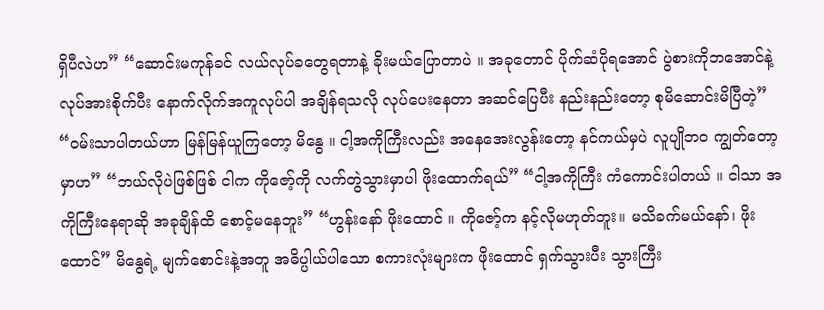ရှိပီလဲဟ” “ဆောင်းမကုန်ခင် လယ်လုပ်ခတွေရတာနဲ့ ခိုးမယ်ပြောတာပဲ ။ အခုတောင် ပိုက်ဆံပိုရအောင် ပွဲစားကိုဘအောင်နဲ့ လုပ်အားစိုက်ပီး နောက်လိုက်အကူလုပ်ပါ အချိန်ရသလို လုပ်ပေးနေတာ အဆင်ပြေပီး နည်းနည်းတော့ စုမိဆောင်းမိပြီတဲ့” “ဝမ်းသာပါတယ်ဟာ မြန်မြန်ယူကြတော့ မိနွေ ။ ငါ့အကိုကြီးလည်း အနေအေးလွန်းတော့ နင်ကယ်မှပဲ လူပျိုဘ၀ ကျွတ်တော့မှာဟ” “ဘယ်လိုပဲဖြစ်ဖြစ် ငါက ကိုဇော့်ကို လက်တွဲသွားမှာပါ ဖိုးထောက်ရယ်” “ငါ့အကိုကြီး ကံကောင်းပါတယ် ။ ငါသာ အကိုကြီးနေရာဆို အခုချိန်ထိ စောင့်မနေဘူး” “ဟွန်းနော် ဖိုးထောင် ။ ကိုဇော့်က နင့်လိုမဟုတ်ဘူး။ မသိခက်မယ်နော်၊ ဖိုးထောင်” မိနွေရဲ့ မျက်စောင်းနဲ့အတူ အဓိပ္ပါယ်ပါသော စကားလုံးများက ဖိုးထောင် ရှက်သွားပီး သွားကြီး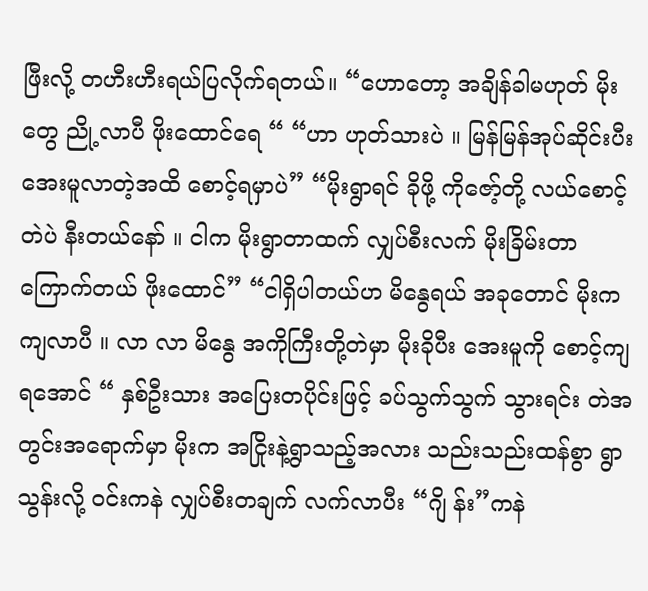ဖြီးလို့ တဟီးဟီးရယ်ပြလိုက်ရတယ်။ “ဟောတော့ အချိန်ခါမဟုတ် မိုးတွေ ညို့လာပီ ဖိုးထောင်ရေ “ “ဟာ ဟုတ်သားပဲ ။ မြန်မြန်အုပ်ဆိုင်းပီး အေးမူလာတဲ့အထိ စောင့်ရမှာပဲ” “မိုးရွာရင် ခိုဖို့ ကိုဇော့်တို့ လယ်စောင့်တဲပဲ နီးတယ်နော် ။ ငါက မိုးရွာတာထက် လျှပ်စီးလက် မိုးခြိမ်းတာ ကြောက်တယ် ဖိုးထောင်” “ငါရှိပါတယ်ဟ မိနွေရယ် အခုတောင် မိုးက ကျလာပီ ။ လာ လာ မိနွေ အကိုကြီးတို့တဲမှာ မိုးခိုပီး အေးမူကို စောင့်ကျရအောင် “ နှစ်ဦးသား အပြေးတပိုင်းဖြင့် ခပ်သွက်သွက် သွားရင်း တဲအတွင်းအရောက်မှာ မိုးက အငြိုးနဲ့ရွာသည့်အလား သည်းသည်းထန်စွာ ရွာသွန်းလို့ ဝင်းကနဲ လျှပ်စီးတချက် လက်လာပီး “ဂျိ န်း”ကနဲ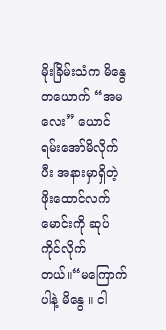မိုးခြိမ်းသံက မိနွေတယောက် “အမလေး” ယောင်ရမ်းအော်မိလိုက်ပီး အနားမှာရှိတဲ့ ဖိုးထောင်လက်မောင်းကို ဆုပ်ကိုင်လိုက်တယ်။“မကြောက်ပါနဲ့ မိနွေ ။ ငါ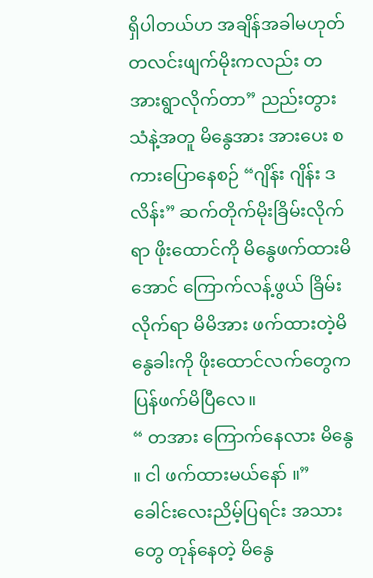ရှိပါတယ်ဟ အချိန်အခါမဟုတ် တလင်းဖျက်မိုးကလည်း တအားရွာလိုက်တာ” ညည်းတွားသံနဲ့အတူ မိနွေအား အားပေး စကားပြောနေစဉ် “ဂျိန်း ဂျိန်း ဒလိန်း” ဆက်တိုက်မိုးခြိမ်းလိုက်ရာ ဖိုးထောင်ကို မိနွေဖက်ထားမိအောင် ကြောက်လန့်ဖွယ် ခြိမ်းလိုက်ရာ မိမိအား ဖက်ထားတဲ့မိနွေခါးကို ဖိုးထောင်လက်တွေက ပြန်ဖက်မိပြီလေ။
“ တအား ကြောက်နေလား မိနွေ ။ ငါ ဖက်ထားမယ်နော် ။” ခေါင်းလေးညိမ့်ပြရင်း အသားတွေ တုန်နေတဲ့ မိနွေ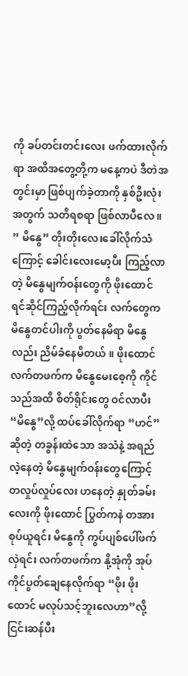ကို ခပ်တင်းတင်းလေး ဖက်ထားလိုက်ရာ အထိအတွေ့တို့က မနေ့ကပဲ ဒီတဲအတွင်းမှာ ဖြစ်ပျက်ခဲ့တာကို နှစ်ဦးလုံးအတွက် သတိရစရာ ဖြစ်လာပီလေ ။ ” မိနွေ” တိုးတိုးလေးခေါ်လိုက်သံကြောင့် ခေါင်းလေးမော့ပီး ကြည့်လာတဲ့ မိနွေမျက်ဝန်းတွေကို ဖိုးထောင် ရင်ဆိုင်ကြည့်လိုက်ရင်း လက်တွေက မိနွေတင်ပါးကို ပွတ်နေမိရာ မိနွေလည်း ညိမ်ခံနေမိတယ်။ ဖိုးထောင်လက်တဖက်က မိနွေမေးစေ့ကို ကိုင်သည်အထိ စိတ်ရိုင်းတွေ ဝင်လာပီး “မိနွေ”လို့ ထပ်ခေါ်လိုက်ရာ “ဟင်”ဆိုတဲ့ တခွန်းထဲသော အသံနဲ့ အရည်လဲ့နေတဲ့ မိနွေမျက်ဝန်းတွေကြောင့် တလှုပ်လှုပ်လေး ဟနေတဲ့ နှုတ်ခမ်းလေးကို ဖိုးထောင် ပြွတ်ကနဲ တအားစုပ်ယူရင်း မိနွေကို ကွပ်ပျစ်ပေါ်ဖက်လှဲရင်း လက်တဖက်က နို့အုံကို အုပ်ကိုင်ပွတ်ချေနေလိုက်ရာ “ဖိုး ဖိုးထောင် မလုပ်သင့်ဘူးလေဟာ”လို့ ငြင်းဆန်ပီး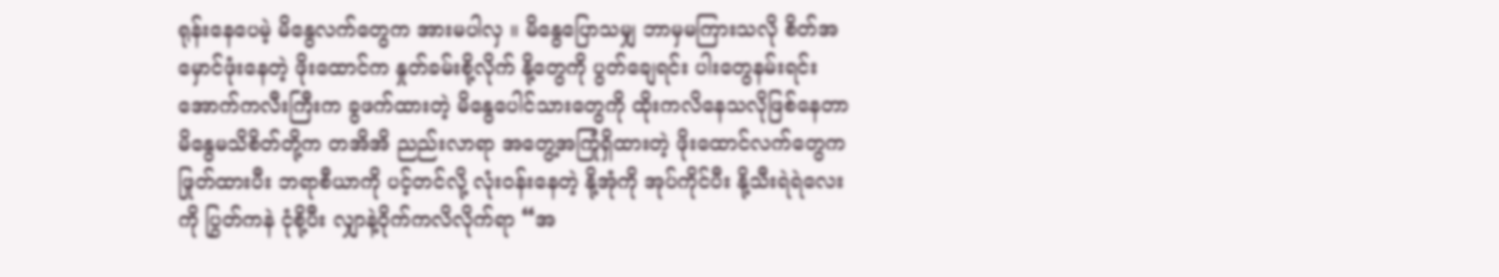ရုန်းနေပေမဲ့ မိနွေလက်တွေက အားမပါလှ ။ မိနွေပြောသမျှ ဘာမှမကြားသလို စိတ်အမှောင်ဖုံးနေတဲ့ ဖိုးထောင်က နှုတ်ခမ်းစို့လိုက် နို့တွေကို ပွတ်ချေရင်း ပါးတွေနမ်းရင်း အောက်ကလီးကြီးက ခွဖက်ထားတဲ့ မိနွေပေါင်သားတွေကို ထိုးကလိနေသလိုဖြစ်နေတာ မိနွေမသိစိတ်တို့က တအိအိ ညည်းလာရာ အတွေ့အကြုံရှိထားတဲ့ ဖိုးထောင်လက်တွေက ဖြုတ်ထားပီး ဘရာစီယာကို ပင့်တင်လို့ လုံးဝန်းနေတဲ့ နို့အုံကို အုပ်ကိုင်ပီး နို့သီးရဲရဲလေးကို ပြွတ်ကနဲ ငုံစို့ပီး လျှာနဲ့ဝိုက်ကလိလိုက်ရာ “အ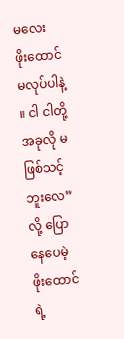မလေး ဖိုးထောင် မလုပ်ပါနဲ့ ။ ငါ ငါတို့ အခုလို မဖြစ်သင့်ဘူးလေ” လို့ ပြောနေပေမဲ့ ဖိုးထောင်ရဲ့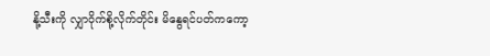နို့သီးကို လျှာဝိုက်စို့လိုက်တိုင်း မိနွေရင်ပတ်ကကော့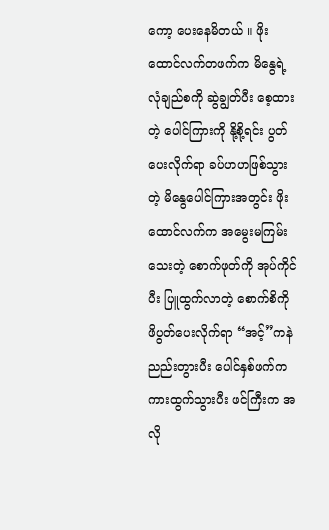ကော့ ပေးနေမိတယ် ။ ဖိုးထောင်လက်တဖက်က မိနွေရဲ့လုံချည်စကို ဆွဲချွတ်ပီး စေ့ထားတဲ့ ပေါင်ကြားကို နို့စို့ရင်း ပွတ်ပေးလိုက်ရာ ခပ်ဟဟဖြစ်သွားတဲ့ မိနွေပေါင်ကြားအတွင်း ဖိုးထောင်လက်က အမွေးမကြမ်းသေးတဲ့ စောက်ဖုတ်ကို အုပ်ကိုင်ပီး ပြူထွက်လာတဲ့ စောက်စိကို ဖိပွတ်ပေးလိုက်ရာ “အင့်”ကနဲ ညည်းတွားပီး ပေါင်နှစ်ဖက်က ကားထွက်သွားပီး ဖင်ကြီးက အလို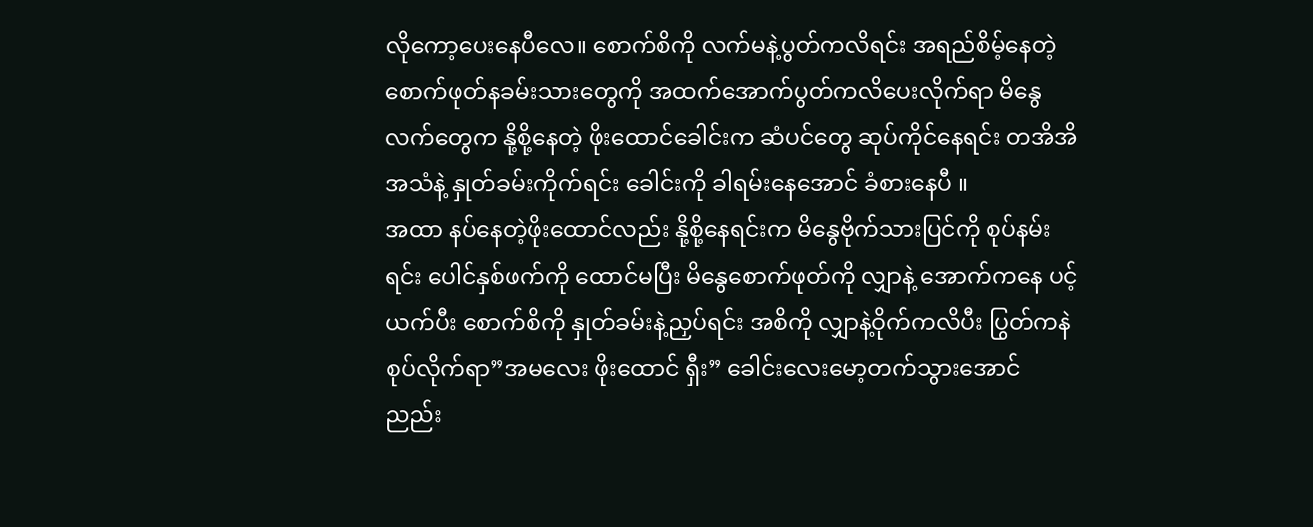လိုကော့ပေးနေပီလေ။ စောက်စိကို လက်မနဲ့ပွတ်ကလိရင်း အရည်စိမ့်နေတဲ့ စောက်ဖုတ်နခမ်းသားတွေကို အထက်အောက်ပွတ်ကလိပေးလိုက်ရာ မိနွေလက်တွေက နို့စို့နေတဲ့ ဖိုးထောင်ခေါင်းက ဆံပင်တွေ ဆုပ်ကိုင်နေရင်း တအိအိ အသံနဲ့ နှုတ်ခမ်းကိုက်ရင်း ခေါင်းကို ခါရမ်းနေအောင် ခံစားနေပီ ။
အထာ နပ်နေတဲ့ဖိုးထောင်လည်း နို့စို့နေရင်းက မိနွေဗိုက်သားပြင်ကို စုပ်နမ်းရင်း ပေါင်နှစ်ဖက်ကို ထောင်မပြီး မိနွေစောက်ဖုတ်ကို လျှာနဲ့ အောက်ကနေ ပင့်ယက်ပီး စောက်စိကို နှုတ်ခမ်းနဲ့ညှပ်ရင်း အစိကို လျှာနဲ့ဝိုက်ကလိပီး ပြွတ်ကနဲ စုပ်လိုက်ရာ”အမလေး ဖိုးထောင် ရှီး” ခေါင်းလေးမော့တက်သွားအောင် ညည်း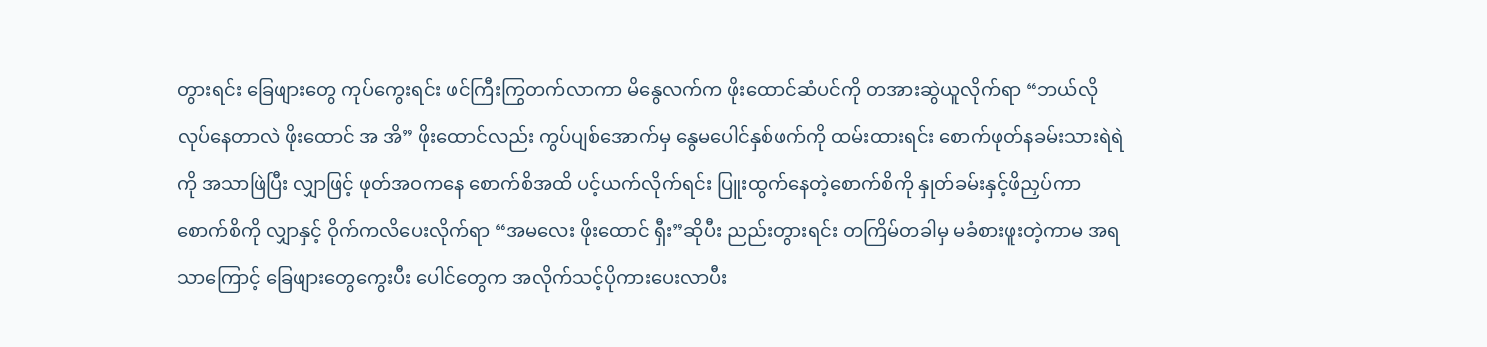တွားရင်း ခြေဖျားတွေ ကုပ်ကွေးရင်း ဖင်ကြီးကြွတက်လာကာ မိနွေလက်က ဖိုးထောင်ဆံပင်ကို တအားဆွဲယူလိုက်ရာ “ဘယ်လိုလုပ်နေတာလဲ ဖိုးထောင် အ အိ” ဖိုးထောင်လည်း ကွပ်ပျစ်အောက်မှ နွေမပေါင်နှစ်ဖက်ကို ထမ်းထားရင်း စောက်ဖုတ်နခမ်းသားရဲရဲကို အသာဖြဲပြီး လျှာဖြင့် ဖုတ်အဝကနေ စောက်စိအထိ ပင့်ယက်လိုက်ရင်း ပြူးထွက်နေတဲ့စောက်စိကို နှုတ်ခမ်းနှင့်ဖိညှပ်ကာ စောက်စိကို လျှာနှင့် ဝိုက်ကလိပေးလိုက်ရာ “အမလေး ဖိုးထောင် ရှီး”ဆိုပီး ညည်းတွားရင်း တကြိမ်တခါမှ မခံစားဖူးတဲ့ကာမ အရသာကြောင့် ခြေဖျားတွေကွေးပီး ပေါင်တွေက အလိုက်သင့်ပိုကားပေးလာပီး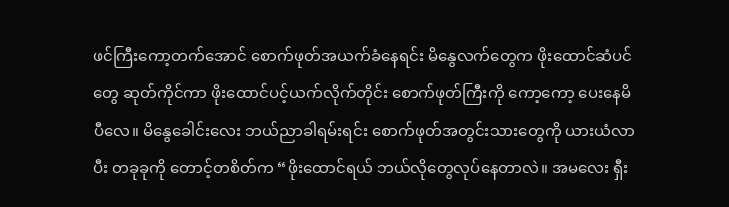ဖင်ကြီးကော့တက်အောင် စောက်ဖုတ်အယက်ခံနေရင်း မိနွေလက်တွေက ဖိုးထောင်ဆံပင်တွေ ဆုတ်ကိုင်ကာ ဖိုးထောင်ပင့်ယက်လိုက်တိုင်း စောက်ဖုတ်ကြီးကို ကော့ကော့ ပေးနေမိပီလေ။ မိနွေခေါင်းလေး ဘယ်ညာခါရမ်းရင်း စောက်ဖုတ်အတွင်းသားတွေကို ယားယံလာပီး တခုခုကို တောင့်တစိတ်က “ဖိုးထောင်ရယ် ဘယ်လိုတွေလုပ်နေတာလဲ။ အမလေး ရှီး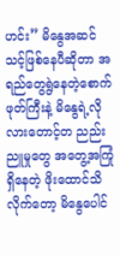ဟင်း” မိနွေအဆင်သင့်ဖြစ်နေပီဆိုတာ အရည်တွေရွဲနေတဲ့စောက်ဖုတ်ကြီးနဲ့ မိနွေရဲ့လိုလားတောင့်တ ညည်းညူမှုတွေ အတွေ့အကြုံရှိနေတဲ့ ဖိုးထောင်သိလိုက်တော့ မိနွေပေါင်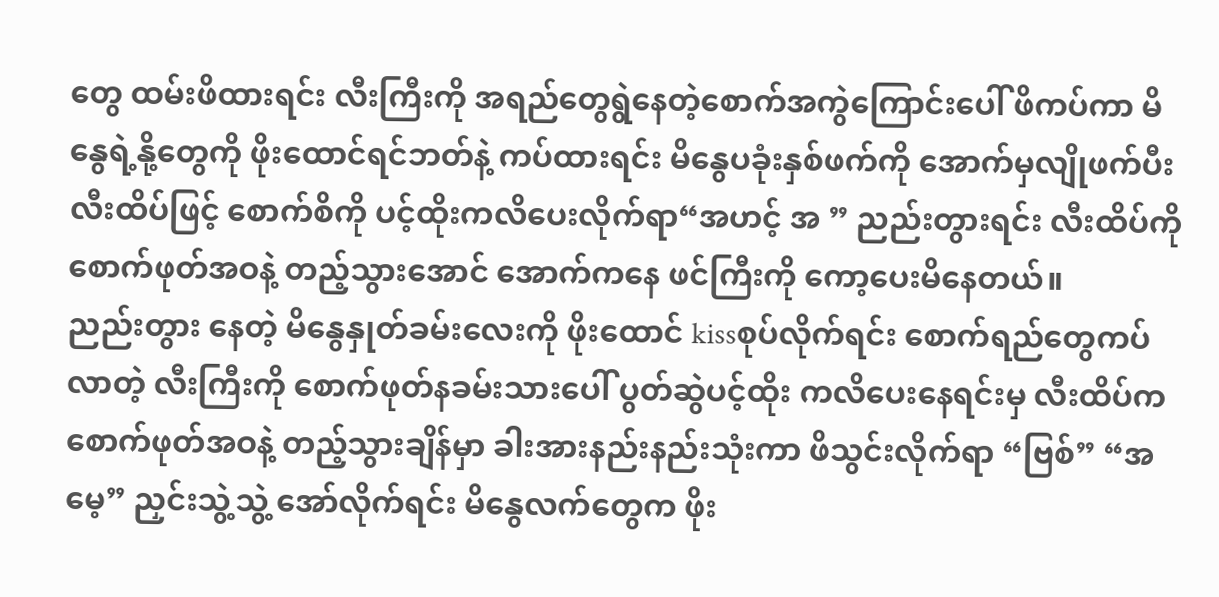တွေ ထမ်းဖိထားရင်း လီးကြီးကို အရည်တွေရွဲနေတဲ့စောက်အကွဲကြောင်းပေါ် ဖိကပ်ကာ မိနွေရဲ့နို့တွေကို ဖိုးထောင်ရင်ဘတ်နဲ့ ကပ်ထားရင်း မိနွေပခုံးနှစ်ဖက်ကို အောက်မှလျိုဖက်ပီး လီးထိပ်ဖြင့် စောက်စိကို ပင့်ထိုးကလိပေးလိုက်ရာ“အဟင့် အ ” ညည်းတွားရင်း လီးထိပ်ကို စောက်ဖုတ်အဝနဲ့ တည့်သွားအောင် အောက်ကနေ ဖင်ကြီးကို ကော့ပေးမိနေတယ်။
ညည်းတွား နေတဲ့ မိနွေနှုတ်ခမ်းလေးကို ဖိုးထောင် kissစုပ်လိုက်ရင်း စောက်ရည်တွေကပ်လာတဲ့ လီးကြီးကို စောက်ဖုတ်နခမ်းသားပေါ် ပွတ်ဆွဲပင့်ထိုး ကလိပေးနေရင်းမှ လီးထိပ်က စောက်ဖုတ်အဝနဲ့ တည့်သွားချိန်မှာ ခါးအားနည်းနည်းသုံးကာ ဖိသွင်းလိုက်ရာ “ဗြစ်” “အမေ့” ညှင်းသွဲ့သွဲ့ အော်လိုက်ရင်း မိနွေလက်တွေက ဖိုး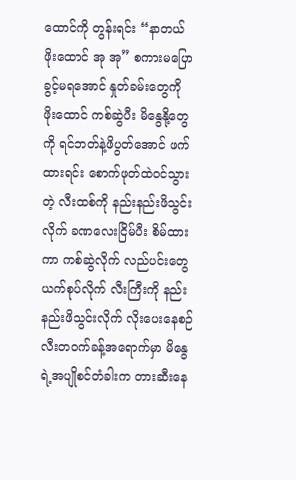ထောင်ကို တွန်းရင်း “နာတယ် ဖိုးထောင် အု အု” စကားမပြောခွင့်မရအောင် နှုတ်ခမ်းတွေကို ဖိုးထောင် ကစ်ဆွဲပီး မိနွေနို့တွေကို ရင်ဘတ်နဲ့ဖိပွတ်အောင် ဖက်ထားရင်း စောက်ဖုတ်ထဲဝင်သွားတဲ့ လီးထစ်ကို နည်းနည်းဖိသွင်းလိုက် ခဏလေးငြိမ်ပီး စိမ်ထားကာ ကစ်ဆွဲလိုက် လည်ပင်းတွေ ယက်စုပ်လိုက် လီးကြီးကို နည်းနည်းဖိသွင်းလိုက် လိုးပေးနေစဉ် လီးတဝက်ခန့်အရောက်မှာ မိနွေရဲ့အပျိုစင်တံခါးက တားဆီးနေ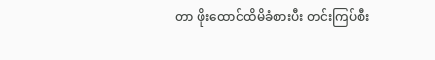တာ ဖိုးထောင်ထိမိခံစားပီး တင်းကြပ်စီး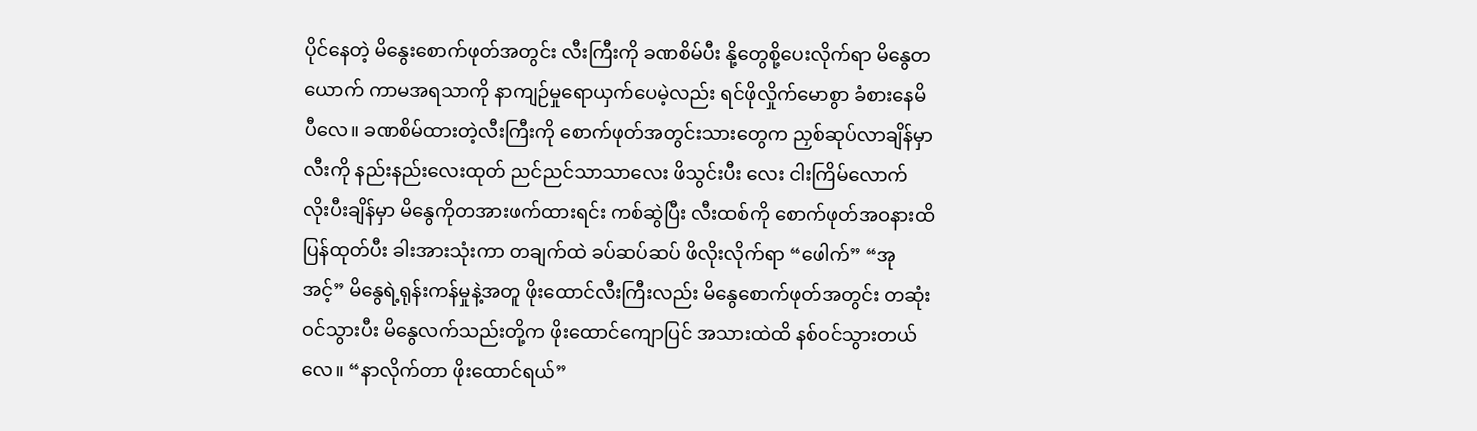ပိုင်နေတဲ့ မိနွေးစောက်ဖုတ်အတွင်း လီးကြီးကို ခဏစိမ်ပီး နို့တွေစို့ပေးလိုက်ရာ မိနွေတယောက် ကာမအရသာကို နာကျဉ်မှုရောယှက်ပေမဲ့လည်း ရင်ဖိုလှိုက်မောစွာ ခံစားနေမိပီလေ။ ခဏစိမ်ထားတဲ့လီးကြီးကို စောက်ဖုတ်အတွင်းသားတွေက ညှစ်ဆုပ်လာချိန်မှာ လီးကို နည်းနည်းလေးထုတ် ညင်ညင်သာသာလေး ဖိသွင်းပီး လေး ငါးကြိမ်လောက် လိုးပီးချိန်မှာ မိနွေကိုတအားဖက်ထားရင်း ကစ်ဆွဲပြီး လီးထစ်ကို စောက်ဖုတ်အဝနားထိ ပြန်ထုတ်ပီး ခါးအားသုံးကာ တချက်ထဲ ခပ်ဆပ်ဆပ် ဖိလိုးလိုက်ရာ “ဖေါက်” “အု အင့်” မိနွေရဲ့ရုန်းကန်မှုနဲ့အတူ ဖိုးထောင်လီးကြီးလည်း မိနွေစောက်ဖုတ်အတွင်း တဆုံးဝင်သွားပီး မိနွေလက်သည်းတို့က ဖိုးထောင်ကျောပြင် အသားထဲထိ နစ်ဝင်သွားတယ်လေ။ “နာလိုက်တာ ဖိုးထောင်ရယ်”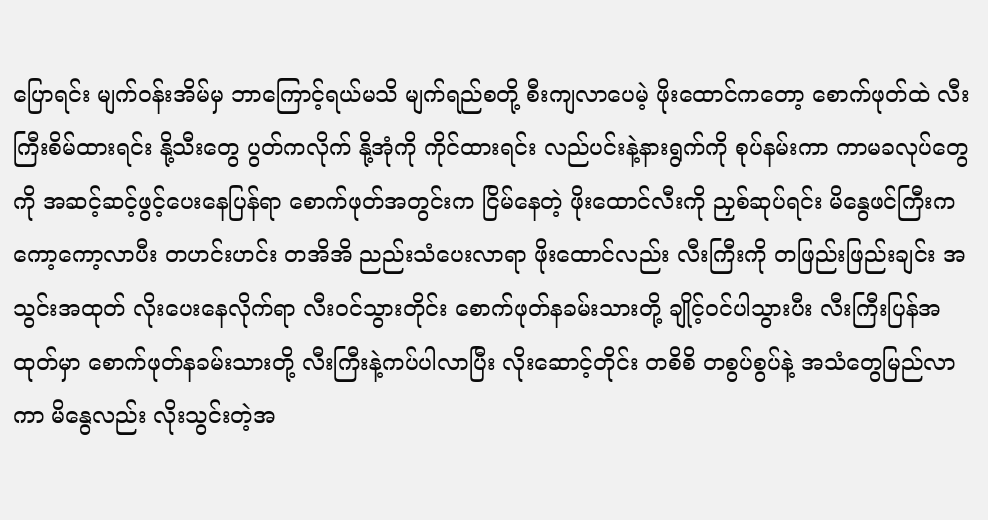ပြောရင်း မျက်ဝန်းအိမ်မှ ဘာကြောင့်ရယ်မသိ မျက်ရည်စတို့ စီးကျလာပေမဲ့ ဖိုးထောင်ကတော့ စောက်ဖုတ်ထဲ လီးကြီးစိမ်ထားရင်း နို့သီးတွေ ပွတ်ကလိုက် နို့အုံကို ကိုင်ထားရင်း လည်ပင်းနဲ့နားရွက်ကို စုပ်နမ်းကာ ကာမခလုပ်တွေကို အဆင့်ဆင့်ဖွင့်ပေးနေပြန်ရာ စောက်ဖုတ်အတွင်းက ငြိမ်နေတဲ့ ဖိုးထောင်လီးကို ညှစ်ဆုပ်ရင်း မိနွေဖင်ကြီးက ကော့ကော့လာပီး တဟင်းဟင်း တအိအိ ညည်းသံပေးလာရာ ဖိုးထောင်လည်း လီးကြီးကို တဖြည်းဖြည်းချင်း အသွင်းအထုတ် လိုးပေးနေလိုက်ရာ လီးဝင်သွားတိုင်း စောက်ဖုတ်နခမ်းသားတို့ ချိုင့်ဝင်ပါသွားပီး လီးကြီးပြန်အထုတ်မှာ စောက်ဖုတ်နခမ်းသားတို့ လီးကြီးနဲ့ကပ်ပါလာပြီး လိုးဆောင့်တိုင်း တစိစိ တစွပ်စွပ်နဲ့ အသံတွေမြည်လာကာ မိနွေလည်း လိုးသွင်းတဲ့အ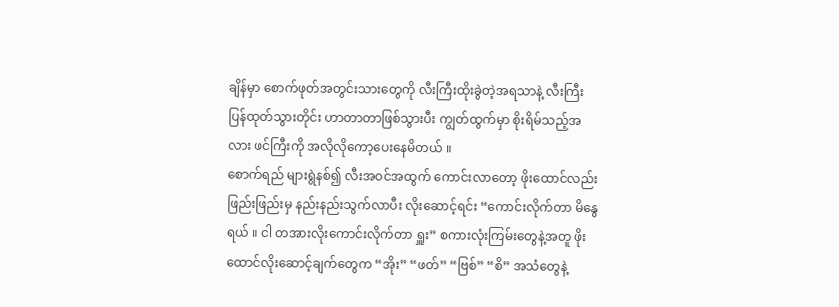ချိန်မှာ စောက်ဖုတ်အတွင်းသားတွေကို လီးကြီးထိုးခွဲတဲ့အရသာနဲ့ လီးကြီးပြန်ထုတ်သွားတိုင်း ဟာတာတာဖြစ်သွားပီး ကျွတ်ထွက်မှာ စိုးရိမ်သည့်အလား ဖင်ကြီးကို အလိုလိုကော့ပေးနေမိတယ် ။
စောက်ရည် များရွဲနစ်၍ လီးအဝင်အထွက် ကောင်းလာတော့ ဖိုးထောင်လည်း ဖြည်းဖြည်းမှ နည်းနည်းသွက်လာပီး လိုးဆောင့်ရင်း “ကောင်းလိုက်တာ မိနွေရယ် ။ ငါ တအားလိုးကောင်းလိုက်တာ ရှူး” စကားလုံးကြမ်းတွေနဲ့အတူ ဖိုးထောင်လိုးဆောင့်ချက်တွေက “အိုး” “ဖတ်” “ဗြစ်” “စိ” အသံတွေနဲ့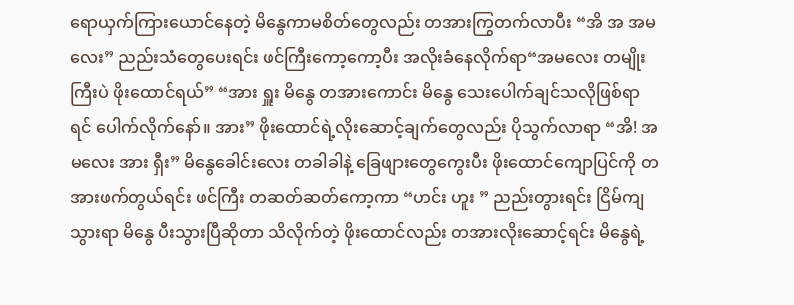ရောယှက်ကြားယောင်နေတဲ့ မိနွေကာမစိတ်တွေလည်း တအားကြွတက်လာပီး “အိ အ အမလေး” ညည်းသံတွေပေးရင်း ဖင်ကြီးကော့ကော့ပီး အလိုးခံနေလိုက်ရာ“အမလေး တမျိုးကြီးပဲ ဖိုးထောင်ရယ်” “အား ရှူး မိနွေ တအားကောင်း မိနွေ သေးပေါက်ချင်သလိုဖြစ်ရာရင် ပေါက်လိုက်နော်။ အား” ဖိုးထောင်ရဲ့လိုးဆောင့်ချက်တွေလည်း ပိုသွက်လာရာ “အိ! အမလေး အား ရှီး” မိနွေခေါင်းလေး တခါခါနဲ့ ခြေဖျားတွေကွေးပီး ဖိုးထောင်ကျောပြင်ကို တအားဖက်တွယ်ရင်း ဖင်ကြီး တဆတ်ဆတ်ကော့ကာ “ဟင်း ဟူး ” ညည်းတွားရင်း ငြိမ်ကျသွားရာ မိနွေ ပီးသွားပြီဆိုတာ သိလိုက်တဲ့ ဖိုးထောင်လည်း တအားလိုးဆောင့်ရင်း မိနွေရဲ့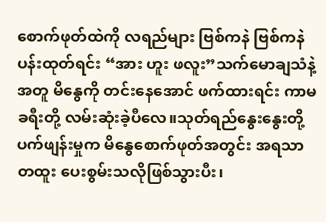စောက်ဖုတ်ထဲကို လရည်များ ဗြစ်ကနဲ ဗြစ်ကနဲ ပန်းထုတ်ရင်း “အား ဟူး ဖလူး”သက်မောချသံနဲ့အတူ မိနွေကို တင်းနေအောင် ဖက်ထားရင်း ကာမခရီးတို့ လမ်းဆုံးခဲ့ပီလေ။သုတ်ရည်နွေးနွေးတို့ ပက်ဖျန်းမှုက မိနွေစောက်ဖုတ်အတွင်း အရသာတထူး ပေးစွမ်းသလိုဖြစ်သွားပီး၊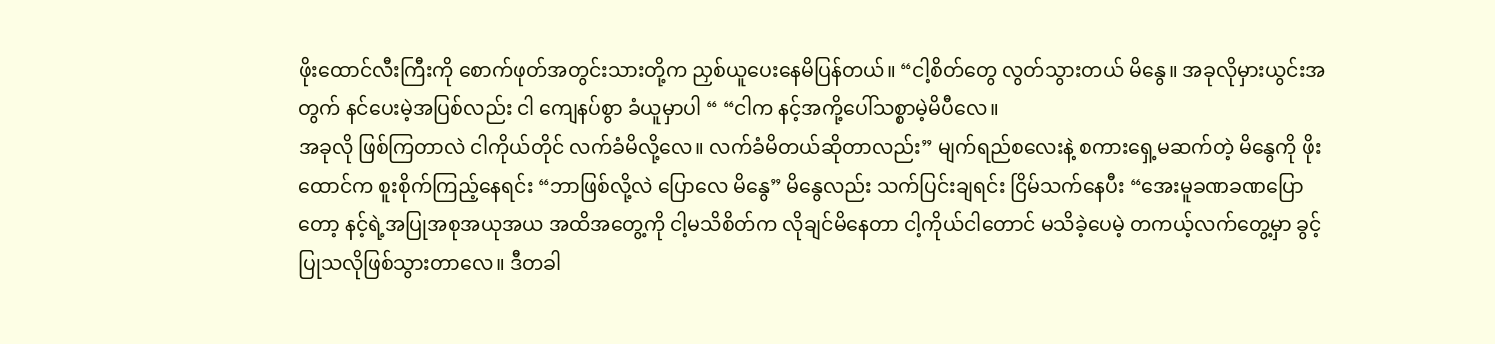ဖိုးထောင်လီးကြီးကို စောက်ဖုတ်အတွင်းသားတို့က ညှစ်ယူပေးနေမိပြန်တယ်။ “ငါ့စိတ်တွေ လွတ်သွားတယ် မိနွေ။ အခုလိုမှားယွင်းအတွက် နင်ပေးမဲ့အပြစ်လည်း ငါ ကျေနပ်စွာ ခံယူမှာပါ “ “ငါက နင့်အကို့ပေါ်သစ္စာမဲ့မိပီလေ။
အခုလို ဖြစ်ကြတာလဲ ငါကိုယ်တိုင် လက်ခံမိလို့လေ။ လက်ခံမိတယ်ဆိုတာလည်း” မျက်ရည်စလေးနဲ့ စကားရှေ့မဆက်တဲ့ မိနွေကို ဖိုးထောင်က စူးစိုက်ကြည့်နေရင်း “ဘာဖြစ်လို့လဲ ပြောလေ မိနွေ” မိနွေလည်း သက်ပြင်းချရင်း ငြိမ်သက်နေပီး “အေးမူခဏခဏပြောတော့ နင့်ရဲ့အပြုအစုအယုအယ အထိအတွေ့ကို ငါ့မသိစိတ်က လိုချင်မိနေတာ ငါ့ကိုယ်ငါတောင် မသိခဲ့ပေမဲ့ တကယ့်လက်တွေ့မှာ ခွင့်ပြုသလိုဖြစ်သွားတာလေ။ ဒီတခါ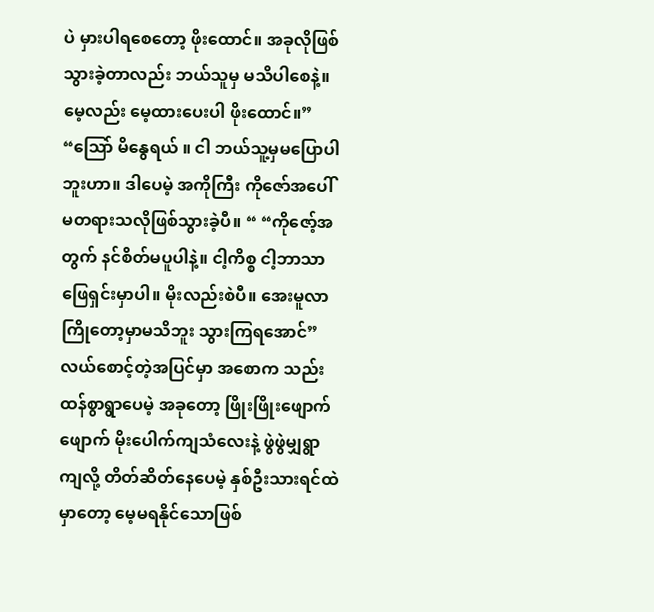ပဲ မှားပါရစေတော့ ဖိုးထောင်။ အခုလိုဖြစ်သွားခဲ့တာလည်း ဘယ်သူမှ မသိပါစေနဲ့။ မေ့လည်း မေ့ထားပေးပါ ဖိုးထောင်။” “သြော် မိနွေရယ် ။ ငါ ဘယ်သူ့မှမပြောပါဘူးဟာ။ ဒါပေမဲ့ အကိုကြီး ကိုဇော်အပေါ် မတရားသလိုဖြစ်သွားခဲ့ပီ။ “ “ကိုဇော့်အတွက် နင်စိတ်မပူပါနဲ့။ ငါ့ကိစ္စ ငါ့ဘာသာ ဖြေရှင်းမှာပါ။ မိုးလည်းစဲပီ။ အေးမူလာကြိုတော့မှာမသိဘူး သွားကြရအောင်” လယ်စောင့်တဲ့အပြင်မှာ အစောက သည်းထန်စွာရွာပေမဲ့ အခုတော့ ဖြိုးဖြိုးဖျောက်ဖျောက် မိုးပေါက်ကျသံလေးနဲ့ ဖွဲဖွဲမျှရွာကျလို့ တိတ်ဆိတ်နေပေမဲ့ နှစ်ဦးသားရင်ထဲမှာတော့ မေ့မရနိုင်သောဖြစ်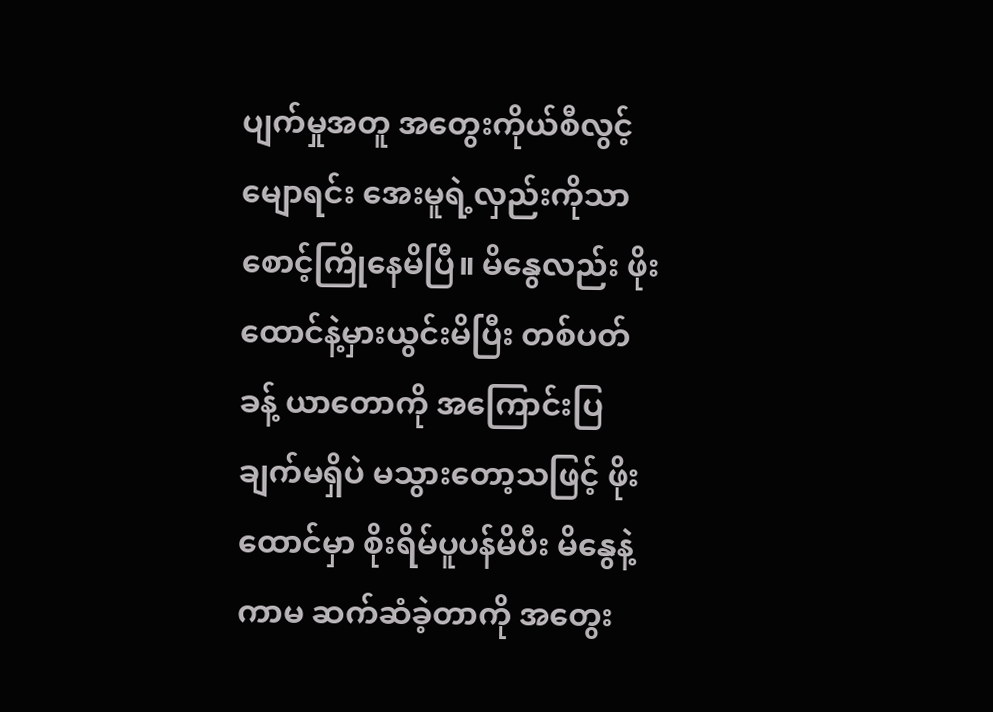ပျက်မှုအတူ အတွေးကိုယ်စီလွင့်မျောရင်း အေးမူရဲ့လှည်းကိုသာ စောင့်ကြိုနေမိပြီ။ မိနွေလည်း ဖိုးထောင်နဲ့မှားယွင်းမိပြီး တစ်ပတ်ခန့် ယာတောကို အကြောင်းပြချက်မရှိပဲ မသွားတော့သဖြင့် ဖိုးထောင်မှာ စိုးရိမ်ပူပန်မိပီး မိနွေနဲ့ကာမ ဆက်ဆံခဲ့တာကို အတွေး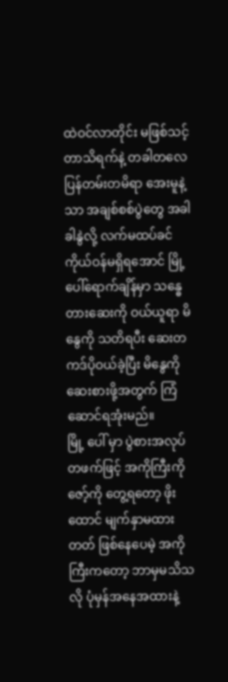ထဲဝင်လာတိုင်း မဖြစ်သင့်တာသိရက်နဲ့ တခါတလေပြန်တမ်းတမိရာ အေးမူနဲ့သာ အချစ်စစ်ပွဲတွေ အခါခါနွဲလို့ လက်မထပ်ခင် ကိုယ်ဝန်မရှိရအောင် မြို့ပေါ်ရောက်ချိန်မှာ သန္ဓေတားဆေးကို ဝယ်ယူရာ မိနွေကို သတိရပီး ဆေးတကဒ်ပိုဝယ်ခဲ့ပြီး မိနွေကို ဆေးစားဖို့အတွက် ကြံဆောင်ရအုံးမည်။
မြို့ ပေါ် မှာ ပွဲစားအလုပ်တဖက်ဖြင့် အကိုကြီးကိုဇော့်ကို တွေ့ရတော့ ဖိုးထောင် မျက်နှာမထားတတ် ဖြစ်နေပေမဲ့ အကိုကြီးကတော့ ဘာမှမသိသလို ပုံမှန်အနေအထားနဲ့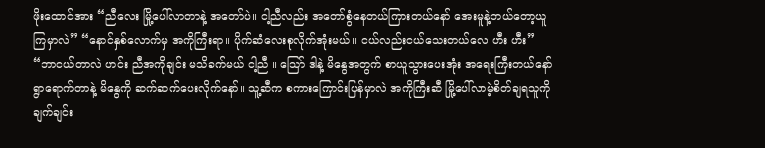ဖိုးထောင်အား “ညီလေး မြို့ပေါ်လာတာနဲ့ အတော်ပဲ။ ငါ့ညီလည်း အတော်စွံနေတယ်ကြားတယ်နော် အေးမူနဲ့ဘယ်တော့ယူကြမှာလဲ” “နောင်နှစ်လောက်မှ အကိုကြီးရာ။ ပိုက်ဆံလေးစုလိုက်အုံးမယ်။ ငယ်လည်းငယ်သေးတယ်လေ ဟီး ဟီး” “ဘာငယ်တာလဲ ဟင်း ညီအကိုချင်း မသိခက်မယ် ငါ့ညီ ။ သြော် ဒါနဲ့ မိနွေအတွက် စာယူသွားပေးအုံး အရေးကြီးတယ်နော် ရွာရောက်တာနဲ့ မိနွေကို ဆက်ဆက်ပေးလိုက်နော်။ သူ့ဆီက စကားကြောင်းပြန်မှာလဲ အကိုကြီးဆီ မြို့ပေါ်လာမဲ့စိတ်ချရသူကို ချက်ချင်း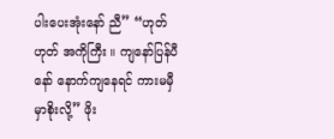ပါးပေးအုံးနော် ညီ” “ဟုတ် ဟုတ် အကိုကြီး ။ ကျနော်ပြန်ပီနော် နောက်ကျနေရင် ကားမမှီမှာစိုးလို့” ဖိုး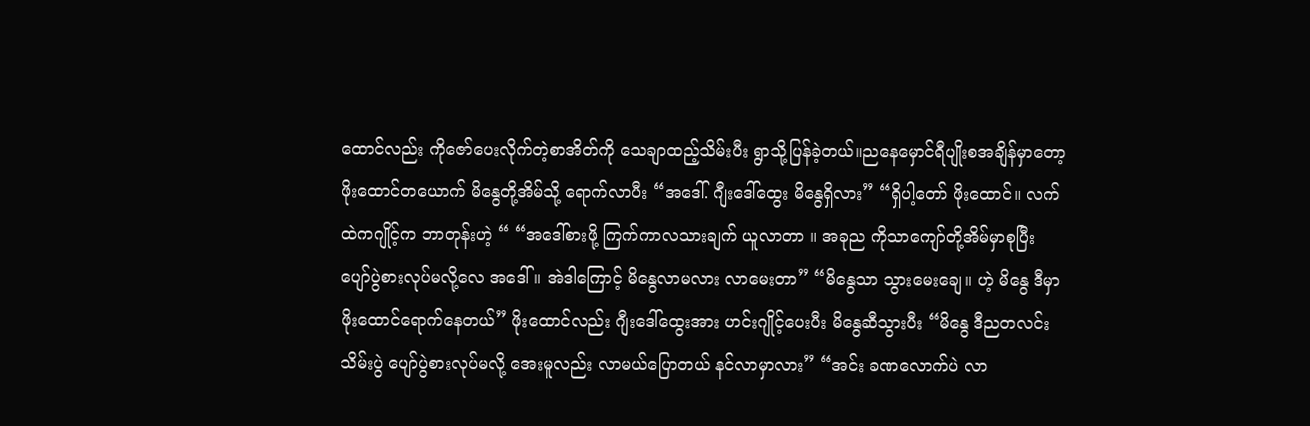ထောင်လည်း ကိုဇော်ပေးလိုက်တဲ့စာအိတ်ကို သေချာထည့်သိမ်းပီး ရွာသို့ပြန်ခဲ့တယ်။ညနေမှောင်ရီပျိုးစအချိန်မှာတော့ ဖိုးထောင်တယောက် မိနွေတို့အိမ်သို့ ရောက်လာပီး “အဒေါ်. ဂျီးဒေါ်ထွေး မိနွေရှိလား” “ရှိပါ့တော် ဖိုးထောင်။ လက်ထဲကဂျိုင့်က ဘာတုန်းဟဲ့ “ “အဒေါ်စားဖို့ ကြက်ကာလသားချက် ယူလာတာ ။ အခုည ကိုသာကျော်တို့အိမ်မှာစုပြီး ပျော်ပွဲစားလုပ်မလို့လေ အဒေါ် ။ အဲဒါကြောင့် မိနွေလာမလား လာမေးတာ” “မိနွေသာ သွားမေးချေ။ ဟဲ့ မိနွေ ဒီမှာ ဖိုးထောင်ရောက်နေတယ်” ဖိုးထောင်လည်း ဂျီးဒေါ်ထွေးအား ဟင်းဂျိုင့်ပေးပီး မိနွေဆီသွားပီး “မိနွေ ဒီညတလင်းသိမ်းပွဲ ပျော်ပွဲစားလုပ်မလို့ အေးမူလည်း လာမယ်ပြောတယ် နင်လာမှာလား” “အင်း ခဏလောက်ပဲ လာ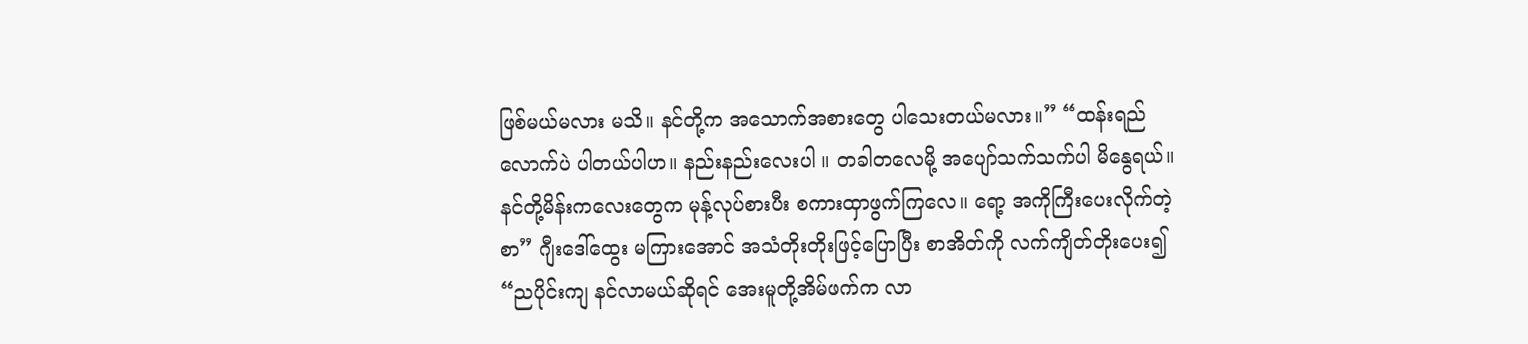ဖြစ်မယ်မလား မသိ။ နင်တို့က အသောက်အစားတွေ ပါသေးတယ်မလား။” “ထန်းရည်လောက်ပဲ ပါတယ်ပါဟ။ နည်းနည်းလေးပါ ။ တခါတလေမို့ အပျော်သက်သက်ပါ မိနွေရယ်။ နင်တို့မိန်းကလေးတွေက မုန့်လုပ်စားပီး စကားထှာဖွက်ကြလေ။ ရော့ အကိုကြီးပေးလိုက်တဲ့စာ” ဂျီးဒေါ်ထွေး မကြားအောင် အသံတိုးတိုးဖြင့်ပြောပြီး စာအိတ်ကို လက်ကျိတ်တိုးပေး၍ “ညပိုင်းကျ နင်လာမယ်ဆိုရင် အေးမူတို့အိမ်ဖက်က လာ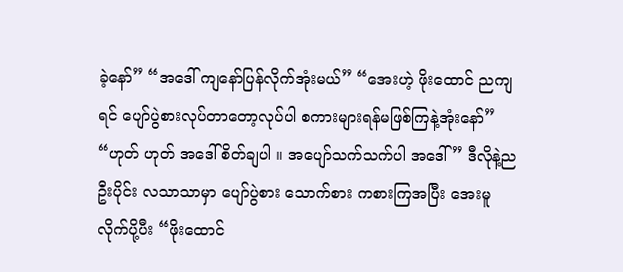ခဲ့နော်” “အဒေါ် ကျနော်ပြန်လိုက်အုံးမယ်” “အေးဟဲ့ ဖိုးထောင် ညကျရင် ပျော်ပွဲစားလုပ်တာတော့လုပ်ပါ စကားများရန်မဖြစ်ကြနဲ့အုံးနော်” “ဟုတ် ဟုတ် အဒေါ် စိတ်ချပါ ။ အပျော်သက်သက်ပါ အဒေါ်” ဒီလိုနဲ့ညဦးပိုင်း လသာသာမှာ ပျော်ပွဲစား သောက်စား ကစားကြအပြီး အေးမူလိုက်ပို့ပီး “ဖိုးထောင်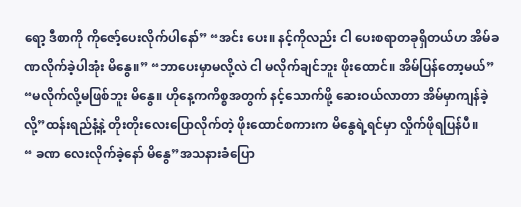ရော့ ဒီစာကို ကိုဇော့်ပေးလိုက်ပါနော်” “အင်း ပေး။ နင့်ကိုလည်း ငါ ပေးစရာတခုရှိတယ်ဟ အိမ်ခဏလိုက်ခဲ့ပါအုံး မိနွေ။” “ဘာပေးမှာမလို့လဲ ငါ မလိုက်ချင်ဘူး ဖိုးထောင်။ အိမ်ပြန်တော့မယ်” “မလိုက်လို့မဖြစ်ဘူး မိနွေ။ ဟိုနေ့ကကိစ္စအတွက် နင့်သောက်ဖို့ ဆေးဝယ်လာတာ အိမ်မှာကျန်ခဲ့လို့”ထန်းရည်နံ့နဲ့ တိုးတိုးလေးပြောလိုက်တဲ့ ဖိုးထောင်စကားက မိနွေရဲ့ရင်မှာ လှိုက်ဖိုရပြန်ပီ။
“ ခဏ လေးလိုက်ခဲ့နော် မိနွေ”အသနားခံပြော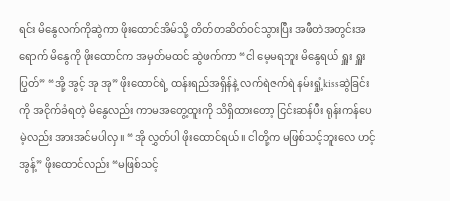ရင်း မိနွေလက်ကိုဆွဲကာ ဖိုးထောင်အိမ်သို့ တိတ်တဆိတ်ဝင်သွားပြီး အဖီတဲအတွင်းအရောက် မိနွေကို ဖိုးထောင်က အမှတ်မထင် ဆွဲဖက်ကာ “ငါ မေ့မရဘူး မိနွေရယ် ရှူး ရှူး ပြွတ်” “အို့ အွင့် အု အု” ဖိုးထောင်ရဲ့ ထန်းရည်အရှိန်နဲ့ လက်ရဲဇက်ရဲ နမ်းရှုံ့kissဆွဲခြင်းကို အငိုက်ခံရတဲ့ မိနွေလည်း ကာမအတွေ့ထူးကို သိရှိထားတော့ ငြင်းဆန်ပီး ရုန်းကန်ပေမဲ့လည်း အားအင်မပါလှ။ “အို လွှတ်ပါ ဖိုးထောင်ရယ်။ ငါတို့က မဖြစ်သင့်ဘူးလေ ဟင့် အွန့်” ဖိုးထောင်လည်း “မဖြစ်သင့်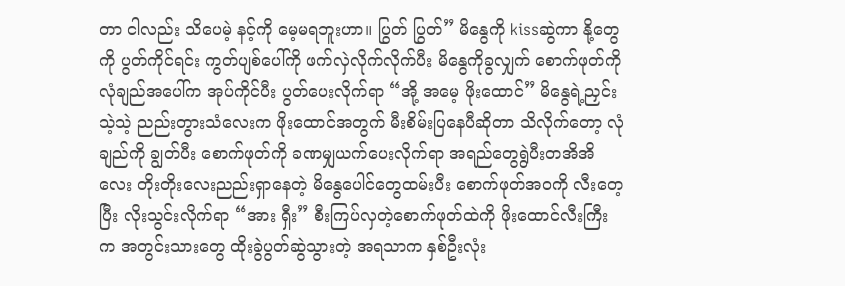တာ ငါလည်း သိပေမဲ့ နင့်ကို မေ့မရဘူးဟာ။ ပြွတ် ပြွတ်” မိနွေကို kissဆွဲကာ နို့တွေကို ပွတ်ကိုင်ရင်း ကွတ်ပျစ်ပေါ်ကို ဖက်လှဲလိုက်လိုက်ပီး မိနွေကိုခွလျှက် စောက်ဖုတ်ကို လုံချည်အပေါ်က အုပ်ကိုင်ပီး ပွတ်ပေးလိုက်ရာ “အို့ အမေ့ ဖိုးထောင်” မိနွေရဲ့ညှင်းသဲ့သဲ့ ညည်းတွားသံလေးက ဖိုးထောင်အတွက် မီးစိမ်းပြနေပီဆိုတာ သိလိုက်တော့ လုံချည်ကို ချွတ်ပီး စောက်ဖုတ်ကို ခဏမျှယက်ပေးလိုက်ရာ အရည်တွေရွဲပီးတအိအိလေး တိုးတိုးလေးညည်းရှာနေတဲ့ မိနွေပေါင်တွေထမ်းပီး စောက်ဖုတ်အဝကို လီးတေ့ပြီး လိုးသွင်းလိုက်ရာ “အား ရှီး” စီးကြပ်လှတဲ့စောက်ဖုတ်ထဲကို ဖိုးထောင်လီးကြီးက အတွင်းသားတွေ ထိုးခွဲပွတ်ဆွဲသွားတဲ့ အရသာက နှစ်ဦးလုံး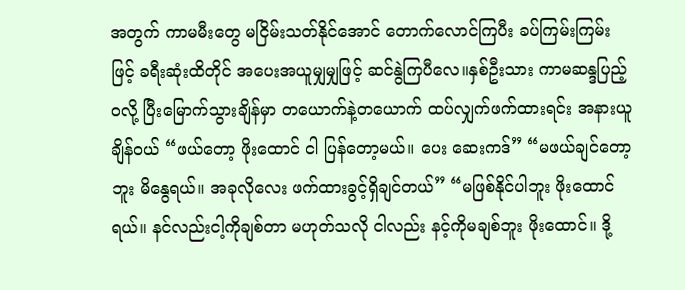အတွက် ကာမမီးတွေ မငြိမ်းသတ်နိုင်အောင် တောက်လောင်ကြပီး ခပ်ကြမ်းကြမ်းဖြင့် ခရီးဆုံးထိတိုင် အပေးအယူမျှမျှဖြင့် ဆင်နွဲကြပီလေ။နှစ်ဦးသား ကာမဆန္ဒပြည့်ဝလို့ ပြီးမြောက်သွားချိန်မှာ တယောက်နဲ့တယောက် ထပ်လျှက်ဖက်ထားရင်း အနားယူချိန်ဝယ် “ဖယ်တော့ ဖိုးထောင် ငါ ပြန်တော့မယ်။ ပေး ဆေးကဒ်” “မဖယ်ချင်တော့ဘူး မိနွေရယ်။ အခုလိုလေး ဖက်ထားခွင့်ရှိချင်တယ်” “မဖြစ်နိုင်ပါဘူး ဖိုးထောင်ရယ်။ နင်လည်းငါ့ကိုချစ်တာ မဟုတ်သလို ငါလည်း နင့်ကိုမချစ်ဘူး ဖိုးထောင်။ ဒို့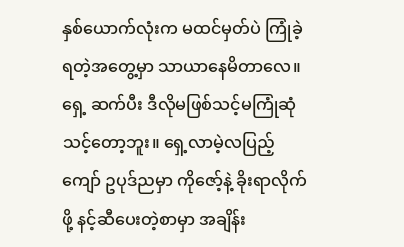နှစ်ယောက်လုံးက မထင်မှတ်ပဲ ကြုံခဲ့ရတဲ့အတွေ့မှာ သာယာနေမိတာလေ။
ရှေ့ ဆက်ပီး ဒီလိုမဖြစ်သင့်မကြုံဆုံသင့်တော့ဘူး။ ရှေ့လာမဲ့လပြည့်ကျော် ဥပုဒ်ညမှာ ကိုဇော့်နဲ့ ခိုးရာလိုက်ဖို့ နင့်ဆီပေးတဲ့စာမှာ အချိန်း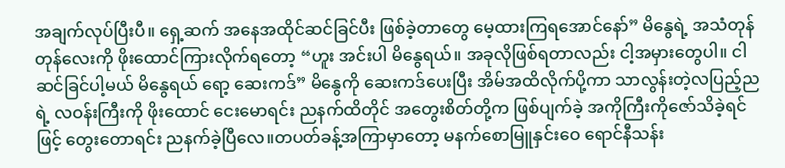အချက်လုပ်ပြီးပီ။ ရှေ့ဆက် အနေအထိုင်ဆင်ခြင်ပီး ဖြစ်ခဲ့တာတွေ မေ့ထားကြရအောင်နော်” မိနွေရဲ့ အသံတုန်တုန်လေးကို ဖိုးထောင်ကြားလိုက်ရတော့ “ဟူး အင်းပါ မိနွေရယ်။ အခုလိုဖြစ်ရတာလည်း ငါ့အမှားတွေပါ။ ငါ ဆင်ခြင်ပါ့မယ် မိနွေရယ် ရော့ ဆေးကဒ်” မိနွေကို ဆေးကဒ်ပေးပြီး အိမ်အထိလိုက်ပို့ကာ သာလွန်းတဲ့လပြည့်ညရဲ့ လဝန်းကြီးကို ဖိုးထောင် ငေးမောရင်း ညနက်ထိတိုင် အတွေးစိတ်တို့က ဖြစ်ပျက်ခဲ့ အကိုကြီးကိုဇော်သိခဲ့ရင်ဖြင့် တွေးတောရင်း ညနက်ခဲ့ပြီလေ။တပတ်ခန့်အကြာမှာတော့ မနက်စောမြူနှင်းဝေ ရောင်နီသန်း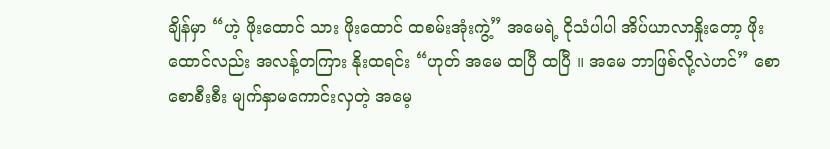ချိန်မှာ “ဟဲ့ ဖိုးထောင် သား ဖိုးထောင် ထစမ်းအုံးကွဲ့” အမေရဲ့ ငိုသံပါပါ အိပ်ယာလာနှိုးတော့ ဖိုးထောင်လည်း အလန့်တကြား နိုးထရင်း “ဟုတ် အမေ ထပြီ ထပြီ ။ အမေ ဘာဖြစ်လို့လဲဟင်” စောစောစီးစီး မျက်နှာမကောင်းလှတဲ့ အမေ့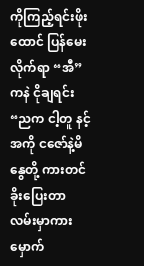ကိုကြည့်ရင်းဖိုးထောင် ပြန်မေးလိုက်ရာ “အီ”ကနဲ ငိုချရင်း “ညက ငါ့တူ နင့်အကို ငဇော်နဲ့မိနွေတို့ ကားတင်ခိုးပြေးတာ လမ်းမှာကားမှောက်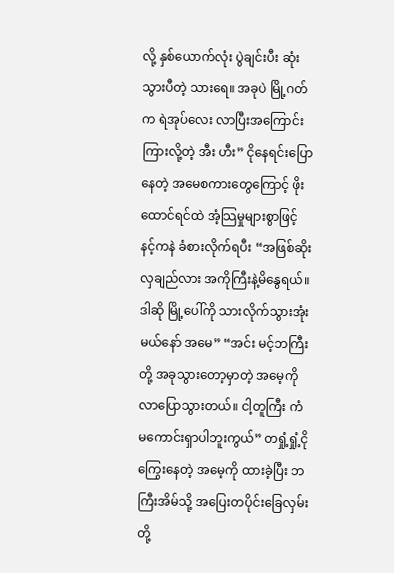လို့ နှစ်ယောက်လုံး ပွဲချင်းပီး ဆုံးသွားပီတဲ့ သားရေ။ အခုပဲ မြို့ဂတ်က ရဲအုပ်လေး လာပြီးအကြောင်းကြားလို့တဲ့ အီး ဟီး” ငိုနေရင်းပြောနေတဲ့ အမေစကားတွေကြောင့် ဖိုးထောင်ရင်ထဲ အံ့သြမှုများစွာဖြင့် နင့်ကနဲ ခံစားလိုက်ရပီး “အဖြစ်ဆိုးလှချည်လား အကိုကြီးနဲ့မိနွေရယ်။ ဒါဆို မြို့ပေါ်ကို သားလိုက်သွားအုံးမယ်နော် အမေ” “အင်း မင့်ဘကြီးတို့ အခုသွားတော့မှာတဲ့ အမေ့ကို လာပြောသွားတယ်။ ငါ့တူကြီး ကံမကောင်းရှာပါဘူးကွယ်” တရှုံ့ရှုံ့ငိုကြွေးနေတဲ့ အမေ့ကို ထားခဲ့ပြီး ဘကြီးအိမ်သို့ အပြေးတပိုင်းခြေလှမ်းတို့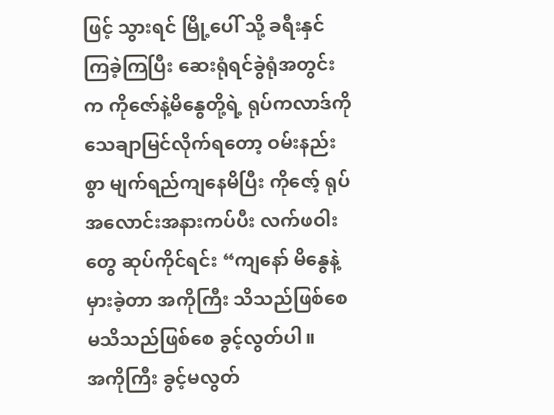ဖြင့် သွားရင် မြို့ပေါ် သို့ ခရီးနှင်ကြခဲ့ကြပြီး ဆေးရုံရင်ခွဲရုံအတွင်းက ကိုဇော်နဲ့မိနွေတို့ရဲ့ ရုပ်ကလာဒ်ကို သေချာမြင်လိုက်ရတော့ ဝမ်းနည်းစွာ မျက်ရည်ကျနေမိပြီး ကိုဇော့် ရုပ်အလောင်းအနားကပ်ပီး လက်ဖဝါးတွေ ဆုပ်ကိုင်ရင်း “ကျနော် မိနွေနဲ့မှားခဲ့တာ အကိုကြီး သိသည်ဖြစ်စေ မသိသည်ဖြစ်စေ ခွင့်လွတ်ပါ။
အကိုကြီး ခွင့်မလွတ်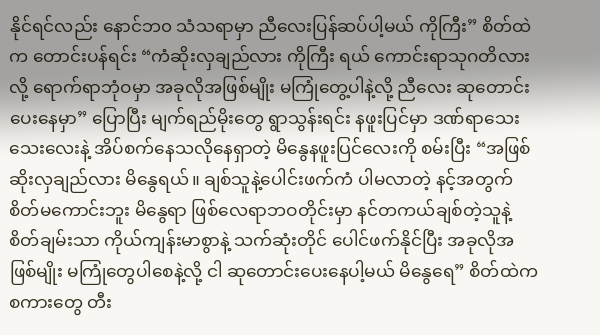နိုင်ရင်လည်း နောင်ဘ၀ သံသရာမှာ ညီလေးပြန်ဆပ်ပါ့မယ် ကိုကြီး” စိတ်ထဲက တောင်းပန်ရင်း “ကံဆိုးလှချည်လား ကိုကြီး ရယ် ကောင်းရာသုဂတိလားလို့ ရောက်ရာဘုံဝမှာ အခုလိုအဖြစ်မျိုး မကြုံတွေ့ပါနဲ့လို့ ညီလေး ဆုတောင်းပေးနေမှာ” ပြောပြီး မျက်ရည်မိုးတွေ ရွာသွန်းရင်း နဖူးပြင်မှာ ဒဏ်ရာသေးသေးလေးနဲ့ အိပ်စက်နေသလိုနေရှာတဲ့ မိနွေနဖူးပြင်လေးကို စမ်းပြီး “အဖြစ်ဆိုးလှချည်လား မိနွေရယ်။ ချစ်သူနဲ့ပေါင်းဖက်ကံ ပါမလာတဲ့ နင့်အတွက် စိတ်မကောင်းဘူး မိနွေရာ ဖြစ်လေရာဘဝတိုင်းမှာ နင်တကယ်ချစ်တဲ့သူနဲ့ စိတ်ချမ်းသာ ကိုယ်ကျန်းမာစွာနဲ့ သက်ဆုံးတိုင် ပေါင်ဖက်နိုင်ပြီး အခုလိုအဖြစ်မျိုး မကြုံတွေပါစေနဲ့လို့ ငါ ဆုတောင်းပေးနေပါ့မယ် မိနွေရေ” စိတ်ထဲကစကားတွေ တီး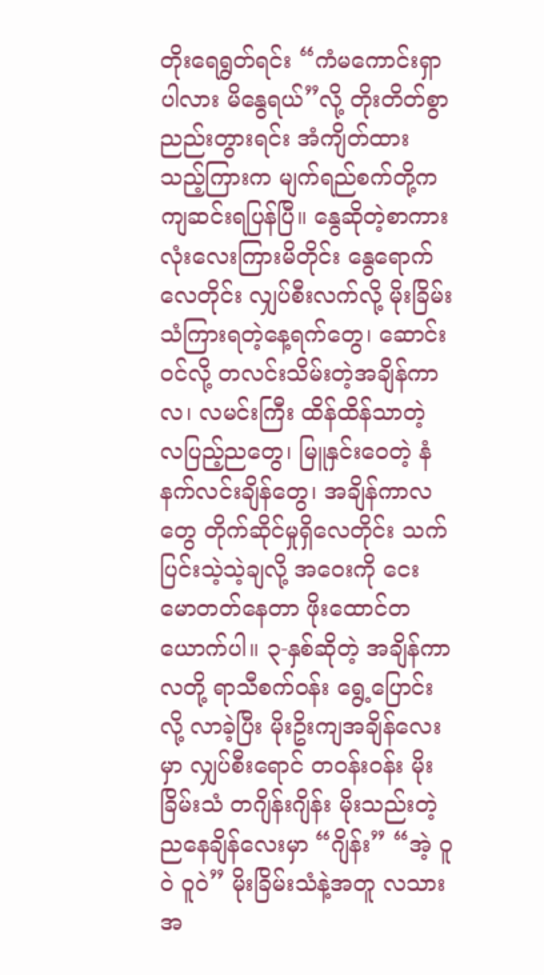တိုးရေရွတ်ရင်း “ကံမကောင်းရှာပါလား မိနွေရယ်”လို့ တိုးတိတ်စွာ ညည်းတွားရင်း အံကျိတ်ထားသည့်ကြားက မျက်ရည်စက်တို့က ကျဆင်းရပြန်ပြီ။ နွေဆိုတဲ့စာကားလုံးလေးကြားမိတိုင်း နွေရောက်လေတိုင်း လျှပ်စီးလက်လို့ မိုးခြိမ်းသံကြားရတဲ့နေ့ရက်တွေ၊ ဆောင်းဝင်လို့ တလင်းသိမ်းတဲ့အချိန်ကာလ၊ လမင်းကြီး ထိန်ထိန်သာတဲ့ လပြည့်ညတွေ၊ မြူနှင်းဝေတဲ့ နံနက်လင်းချိန်တွေ၊ အချိန်ကာလတွေ တိုက်ဆိုင်မှုရှိလေတိုင်း သက်ပြင်းသဲ့သဲ့ချလို့ အဝေးကို ငေးမောတတ်နေတာ ဖိုးထောင်တယောက်ပါ။ ၃-နှစ်ဆိုတဲ့ အချိန်ကာလတို့ ရာသီစက်ဝန်း ရွေ့ပြောင်းလို့ လာခဲ့ပြီး မိုးဥိးကျအချိန်လေးမှာ လျှပ်စီးရောင် တဝန်းဝန်း မိုးခြိမ်းသံ တဂျိန်းဂျိန်း မိုးသည်းတဲ့ညနေချိန်လေးမှာ “ဂျိန်း” “အဲ့ ဝူဝဲ ဝူဝဲ” မိုးခြိမ်းသံနဲ့အတူ လသားအ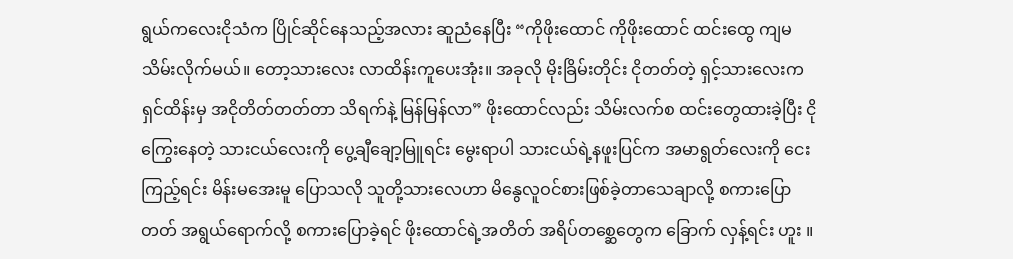ရွယ်ကလေးငိုသံက ပြိုင်ဆိုင်နေသည့်အလား ဆူညံနေပြီး “ကိုဖိုးထောင် ကိုဖိုးထောင် ထင်းထွေ ကျမ သိမ်းလိုက်မယ်။ တော့သားလေး လာထိန်းကူပေးအုံး။ အခုလို မိုးခြိမ်းတိုင်း ငိုတတ်တဲ့ ရှင့်သားလေးက ရှင်ထိန်းမှ အငိုတိတ်တတ်တာ သိရက်နဲ့ မြန်မြန်လာ” ဖိုးထောင်လည်း သိမ်းလက်စ ထင်းတွေထားခဲ့ပြီး ငိုကြွေးနေတဲ့ သားငယ်လေးကို ပွေ့ချီချော့မြူရင်း မွေးရာပါ သားငယ်ရဲ့နဖူးပြင်က အမာရွတ်လေးကို ငေးကြည့်ရင်း မိန်းမအေးမူ ပြောသလို သူတို့သားလေဟာ မိနွေလူဝင်စားဖြစ်ခဲ့တာသေချာလို့ စကားပြောတတ် အရွယ်ရောက်လို့ စကားပြောခဲ့ရင် ဖိုးထောင်ရဲ့အတိတ် အရိပ်တစ္ဆေတွေက ခြောက် လှန့်ရင်း ဟူး ။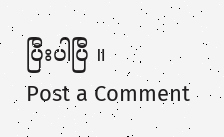ပြီးပါပြီ ။
Post a Comment